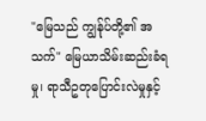"မြေသည် ကျွန်ုပ်တို့၏ အသက်" မြေယာသိမ်းဆည်းခံရမှု၊ ရာသီဥတုပြောင်းလဲမှုနှင့်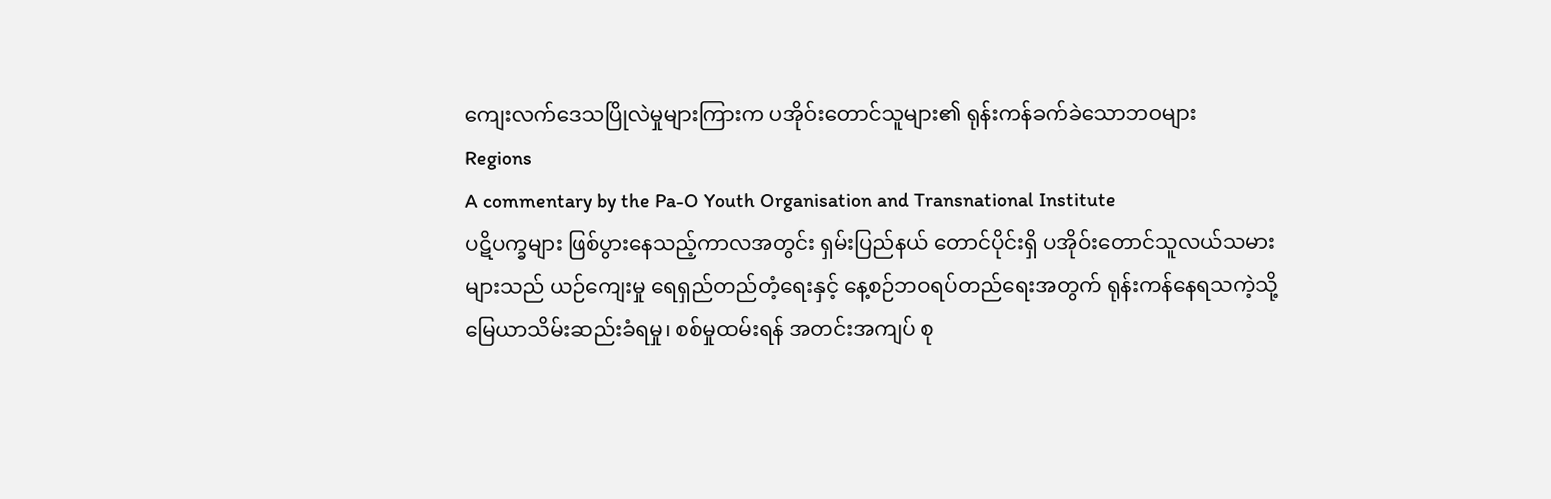ကျေးလက်ဒေသပြိုလဲမှုများကြားက ပအိုဝ်းတောင်သူများ၏ ရုန်းကန်ခက်ခဲသောဘဝများ
Regions
A commentary by the Pa-O Youth Organisation and Transnational Institute
ပဋိပက္ခများ ဖြစ်ပွားနေသည့်ကာလအတွင်း ရှမ်းပြည်နယ် တောင်ပိုင်းရှိ ပအိုဝ်းတောင်သူလယ်သမားများသည် ယဉ်ကျေးမှု ရေရှည်တည်တံ့ရေးနှင့် နေ့စဉ်ဘဝရပ်တည်ရေးအတွက် ရုန်းကန်နေရသကဲ့သို့ မြေယာသိမ်းဆည်းခံရမှု၊ စစ်မှုထမ်းရန် အတင်းအကျပ် စု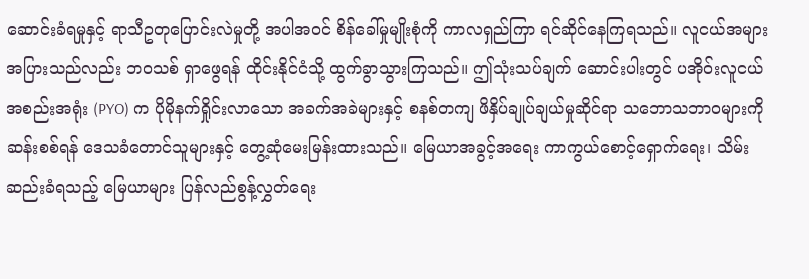ဆောင်းခံရမှုနှင့် ရာသီဥတုပြောင်းလဲမှုတို့ အပါအဝင် စိန်ခေါ်မှုမျိုးစုံကို ကာလရှည်ကြာ ရင်ဆိုင်နေကြရသည်။ လူငယ်အများအပြားသည်လည်း ဘဝသစ် ရှာဖွေရန် ထိုင်းနိုင်ငံသို့ ထွက်ခွာသွားကြသည်။ ဤသုံးသပ်ချက် ဆောင်းပါးတွင် ပအိုဝ်းလူငယ်အစည်းအရုံး (PYO) က ပိုမိုနက်ရှိုင်းလာသော အခက်အခဲများနှင့် စနစ်တကျ ဖိနှိပ်ချုပ်ချယ်မှုဆိုင်ရာ သဘောသဘာဝများကို ဆန်းစစ်ရန် ဒေသခံတောင်သူများနှင့် တွေ့ဆုံမေးမြန်းထားသည်။ မြေယာအခွင့်အရေး ကာကွယ်စောင့်ရှောက်ရေး၊ သိမ်းဆည်းခံရသည့် မြေယာများ ပြန်လည်စွန့်လွှတ်ရေး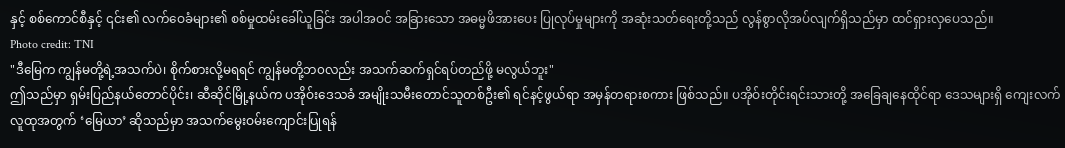နှင့် စစ်ကောင်စီနှင့် ၎င်း၏ လက်ဝေခံများ၏ စစ်မှုထမ်းခေါ်ယူခြင်း အပါအဝင် အခြားသော အဓမ္မဖိအားပေး ပြုလုပ်မှုများကို အဆုံးသတ်ရေးတို့သည် လွန်စွာလိုအပ်လျက်ရှိသည်မှာ ထင်ရှားလှပေသည်။
Photo credit: TNI
"ဒီမြေက ကျွန်မတို့ရဲ့အသက်ပဲ၊ စိုက်စားလို့မရရင် ကျွန်မတို့ဘ၀လည်း အသက်ဆက်ရှင်ရပ်တည်ဖို့ မလွယ်ဘူး"
ဤသည်မှာ ရှမ်းပြည်နယ်တောင်ပိုင်း၊ ဆီဆိုင်မြို့နယ်က ပအိုဝ်းဒေသခံ အမျိုးသမီးတောင်သူတစ်ဦး၏ ရင်နင့်ဖွယ်ရာ အမှန်တရားစကား ဖြစ်သည်။ ပအိုဝ်းတိုင်းရင်းသားတို့ အခြေချနေထိုင်ရာ ဒေသများရှိ ကျေးလက်လူထုအတွက် ‘မြေယာ’ ဆိုသည်မှာ အသက်မွေးဝမ်းကျောင်းပြုရန်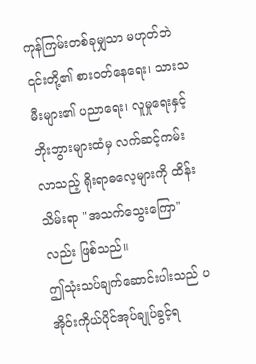ကုန်ကြမ်းတစ်ခုမျှသာ မဟုတ်ဘဲ ၎င်းတို့၏ စားဝတ်နေရေး၊ သားသမီးများ၏ ပညာရေး၊ လူမှုရေးနှင့် ဘိုးဘွားများထံမှ လက်ဆင့်ကမ်းလာသည့် ရိုးရာဓလေ့များကို ထိန်းသိမ်းရာ "အသက်သွေးကြော" လည်း ဖြစ်သည်။
ဤသုံးသပ်ချက်ဆောင်းပါးသည် ပအိုဝ်းကိုယ်ပိုင်အုပ်ချုပ်ခွင့်ရ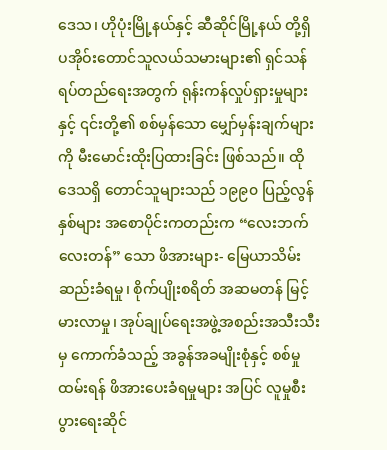ဒေသ၊ ဟိုပုံးမြို့နယ်နှင့် ဆီဆိုင်မြို့နယ် တို့ရှိ ပအိုဝ်းတောင်သူလယ်သမားများ၏ ရှင်သန်ရပ်တည်ရေးအတွက် ရုန်းကန်လှုပ်ရှားမှုများနှင့် ၎င်းတို့၏ စစ်မှန်သော မျှော်မှန်းချက်များကို မီးမောင်းထိုးပြထားခြင်း ဖြစ်သည်။ ထိုဒေသရှိ တောင်သူများသည် ၁၉၉၀ ပြည့်လွန်နှစ်များ အစောပိုင်းကတည်းက “လေးဘက်လေးတန်” သော ဖိအားများ- မြေယာသိမ်းဆည်းခံရမှု၊ စိုက်ပျိုးစရိတ် အဆမတန် မြင့်မားလာမှု၊ အုပ်ချုပ်ရေးအဖွဲ့အစည်းအသီးသီးမှ ကောက်ခံသည့် အခွန်အခမျိုးစုံနှင့် စစ်မှုထမ်းရန် ဖိအားပေးခံရမှုများ အပြင် လူမှုစီးပွားရေးဆိုင်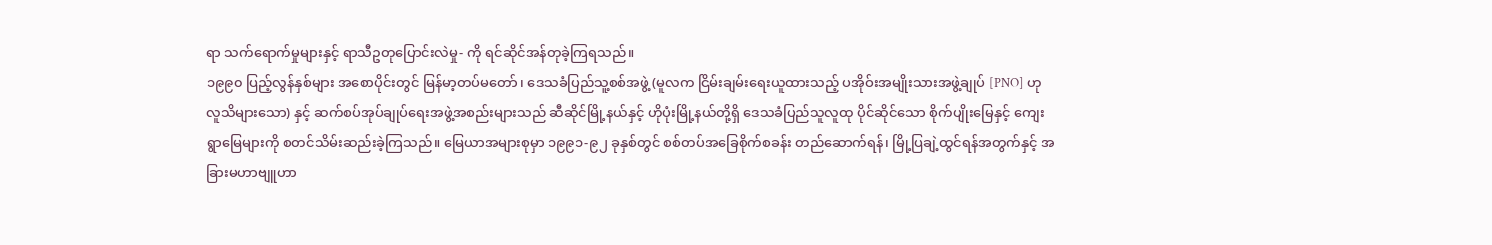ရာ သက်ရောက်မှုများနှင့် ရာသီဥတုပြောင်းလဲမှု- ကို ရင်ဆိုင်အန်တုခဲ့ကြရသည်။
၁၉၉၀ ပြည့်လွန်နှစ်များ အစောပိုင်းတွင် မြန်မာ့တပ်မတော်၊ ဒေသခံပြည်သူ့စစ်အဖွဲ့ (မူလက ငြိမ်းချမ်းရေးယူထားသည့် ပအိုဝ်းအမျိုးသားအဖွဲ့ချုပ် [PNO] ဟု လူသိများသော) နှင့် ဆက်စပ်အုပ်ချုပ်ရေးအဖွဲ့အစည်းများသည် ဆီဆိုင်မြို့နယ်နှင့် ဟိုပုံးမြို့နယ်တို့ရှိ ဒေသခံပြည်သူလူထု ပိုင်ဆိုင်သော စိုက်ပျိုးမြေနှင့် ကျေးရွာမြေများကို စတင်သိမ်းဆည်းခဲ့ကြသည်။ မြေယာအများစုမှာ ၁၉၉၁-၉၂ ခုနှစ်တွင် စစ်တပ်အခြေစိုက်စခန်း တည်ဆောက်ရန်၊ မြို့ပြချဲ့ထွင်ရန်အတွက်နှင့် အခြားမဟာဗျူဟာ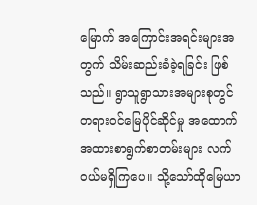မြောက် အကြောင်းအရင်းများအတွက် သိမ်းဆည်းခံခဲ့ရခြင်း ဖြစ်သည်။ ရွာသူရွာသားအများစုတွင် တရားဝင်မြေပိုင်ဆိုင်မှု အထောက်အထားစာရွက်စာတမ်းများ လက်ဝယ်မရှိကြပေ။ သို့သော်ထိုမြေယာ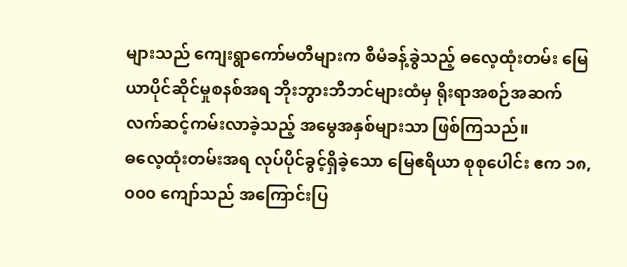များသည် ကျေးရွာကော်မတီများက စီမံခန့်ခွဲသည့် ဓလေ့ထုံးတမ်း မြေယာပိုင်ဆိုင်မှုစနစ်အရ ဘိုးဘွားဘီဘင်များထံမှ ရိုးရာအစဉ်အဆက် လက်ဆင့်ကမ်းလာခဲ့သည့် အမွေအနှစ်များသာ ဖြစ်ကြသည်။
ဓလေ့ထုံးတမ်းအရ လုပ်ပိုင်ခွင့်ရှိခဲ့သော မြေဧရိယာ စုစုပေါင်း ဧက ၁၈,၀၀၀ ကျော်သည် အကြောင်းပြ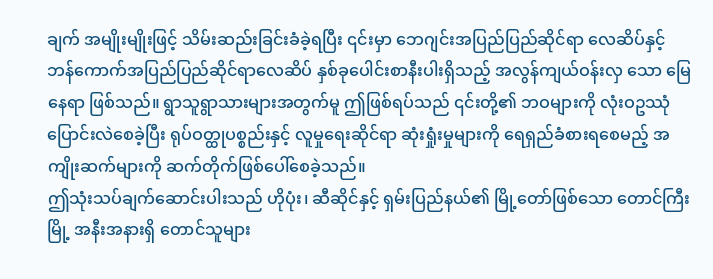ချက် အမျိုးမျိုးဖြင့် သိမ်းဆည်းခြင်းခံခဲ့ရပြီး ၎င်းမှာ ဘေဂျင်းအပြည်ပြည်ဆိုင်ရာ လေဆိပ်နှင့် ဘန်ကောက်အပြည်ပြည်ဆိုင်ရာလေဆိပ် နှစ်ခုပေါင်းစာနီးပါးရှိသည့် အလွန်ကျယ်ဝန်းလှ သော မြေနေရာ ဖြစ်သည်။ ရွာသူရွာသားများအတွက်မူ ဤဖြစ်ရပ်သည် ၎င်းတို့၏ ဘဝများကို လုံးဝဥဿုံ ပြောင်းလဲစေခဲ့ပြီး ရုပ်ဝတ္ထုပစ္စည်းနှင့် လူမှုရေးဆိုင်ရာ ဆုံးရှုံးမှုများကို ရေရှည်ခံစားရစေမည့် အကျိုးဆက်များကို ဆက်တိုက်ဖြစ်ပေါ်စေခဲ့သည်။
ဤသုံးသပ်ချက်ဆောင်းပါးသည် ဟိုပုံး၊ ဆီဆိုင်နှင့် ရှမ်းပြည်နယ်၏ မြို့တော်ဖြစ်သော တောင်ကြီးမြို့ အနီးအနားရှိ တောင်သူများ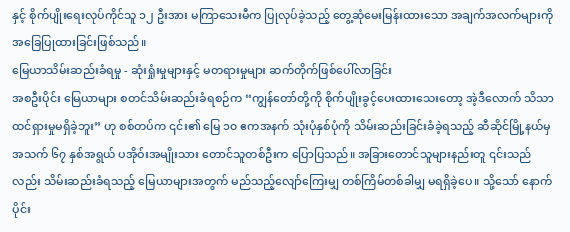နှင့် စိုက်ပျိုးရေးလုပ်ကိုင်သူ ၁၂ ဦးအား မကြာသေးမီက ပြုလုပ်ခဲ့သည့် တွေ့ဆုံမေးမြန်းထားသော အချက်အလက်များကို အခြေပြုထားခြင်းဖြစ်သည်။
မြေယာသိမ်းဆည်းခံရမှု - ဆုံးရှုံးမှုများနှင့် မတရားမှုများ ဆက်တိုက်ဖြစ်ပေါ်လာခြင်း
အစဦးပိုင်း မြေယာများ စတင်သိမ်းဆည်းခံရစဉ်က “ကျွန်တော်တို့ကို စိုက်ပျိုးခွင့်ပေးထားသေးတော့ အဲ့ဒီလောက် သိသာထင်ရှားမှုမရှိခဲ့ဘူး” ဟု စစ်တပ်က ၎င်း၏ မြေ ၁၀ ဧကအနက် သုံးပုံနှစ်ပုံကို သိမ်းဆည်းခြင်းခံခဲ့ရသည့် ဆီဆိုင်မြို့နယ်မှ အသက် ၆၇ နှစ်အရွယ် ပအိုဝ်းအမျိုးသား တောင်သူတစ်ဦးက ပြောပြသည်။ အခြားတောင်သူများနည်းတူ ၎င်းသည်လည်း သိမ်းဆည်းခံရသည့် မြေယာများအတွက် မည်သည့်လျော်ကြေးမျှ တစ်ကြိမ်တစ်ခါမျှ မရရှိခဲ့ပေ။ သို့သော် နောက်ပိုင်း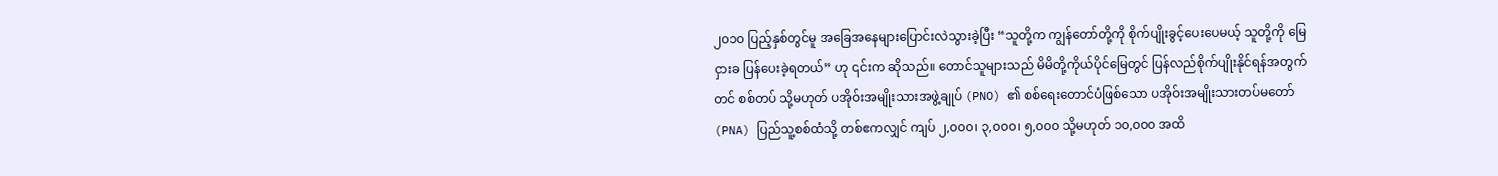၂၀၁၀ ပြည့်နှစ်တွင်မူ အခြေအနေများပြောင်းလဲသွားခဲ့ပြီး “သူတို့က ကျွန်တော်တို့ကို စိုက်ပျိုးခွင့်ပေးပေမယ့် သူတို့ကို မြေငှားခ ပြန်ပေးခဲ့ရတယ်” ဟု ၎င်းက ဆိုသည်။ တောင်သူများသည် မိမိတို့ကိုယ်ပိုင်မြေတွင် ပြန်လည်စိုက်ပျိုးနိုင်ရန်အတွက်တင် စစ်တပ် သို့မဟုတ် ပအိုဝ်းအမျိုးသားအဖွဲ့ချုပ် (PNO) ၏ စစ်ရေးတောင်ပံဖြစ်သော ပအိုဝ်းအမျိုးသားတပ်မတော် (PNA) ပြည်သူ့စစ်ထံသို့ တစ်ဧကလျှင် ကျပ် ၂,၀၀၀၊ ၃,၀၀၀၊ ၅,၀၀၀ သို့မဟုတ် ၁၀,၀၀၀ အထိ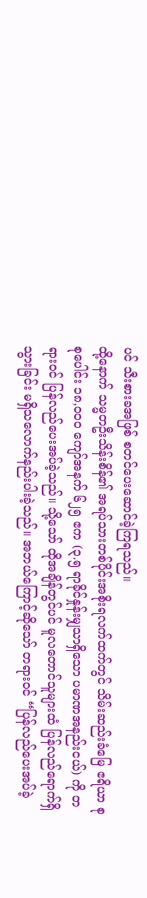ပင် သီးစားခအဖြစ် စတင်ပေးဆောင်ခဲ့ကြရသည်။
ထို့နောက် သမ္မတဦးသိန်းစိန်၏ အရပ်သားတစ်ပိုင်းအစိုးရလက်ထက်တွင် သိမ်းဆည်းခံမြေ ဧရိယာ စုစုပေါင်း ၁၈,၀၀၀ ကျော်အနက် ၆၂၅ ဧက (၃.၅ ရာခိုင်နှုန်းမျှသာရှိသော ပမာဏအနည်းငယ်) ကို တရားဝင် ပြန်လည်ပေးအပ်ခဲ့သည်။ သို့သော် ထိုအချိန်တွင်ပင် မူလတောင်သူများထံ ပြန်လည်ရောက်ရှိသွားခြင်း မရှိသလောက်နည်းပါးခဲ့သည်။ အဘယ်ကြောင့်ဆိုသော် တရားဝင် “ပြန်လည်ပေးအပ်ခဲ့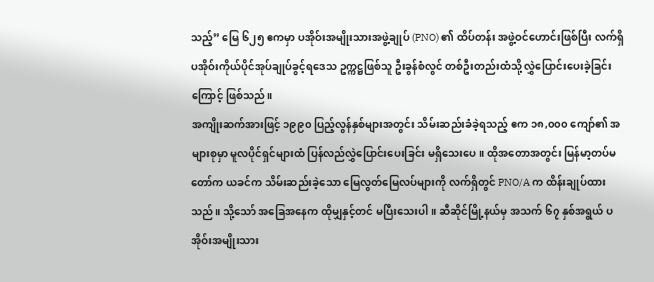သည့်” မြေ ၆၂၅ ဧကမှာ ပအိုဝ်းအမျိုးသားအဖွဲ့ချုပ် (PNO) ၏ ထိပ်တန်း အဖွဲ့ဝင်ဟောင်းဖြစ်ပြီး လက်ရှိပအိုဝ်းကိုယ်ပိုင်အုပ်ချုပ်ခွင့်ရဒေသ ဥက္ကဋ္ဌဖြစ်သူ ဦးခွန်စံလွင် တစ်ဦးတည်းထံသို့ လွှဲပြောင်းပေးခဲ့ခြင်းကြောင့် ဖြစ်သည်။
အကျိုးဆက်အားဖြင့် ၁၉၉၀ ပြည့်လွန်နှစ်များအတွင်း သိမ်းဆည်းခံခဲ့ရသည့် ဧက ၁၈,၀၀၀ ကျော်၏ အများစုမှာ မူလပိုင်ရှင်များထံ ပြန်လည်လွှဲပြောင်းပေးခြင်း မရှိသေးပေ။ ထိုအတောအတွင်း မြန်မာ့တပ်မတော်က ယခင်က သိမ်းဆည်းခဲ့သော မြေလွတ်မြေလပ်များကို လက်ရှိတွင် PNO/A က ထိန်းချုပ်ထားသည်။ သို့သော် အခြေအနေက ထိုမျှနှင့်တင် မပြီးသေးပါ။ ဆီဆိုင်မြို့နယ်မှ အသက် ၆၇ နှစ်အရွယ် ပအိုဝ်းအမျိုးသား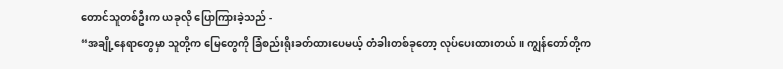တောင်သူတစ်ဦးက ယခုလို ပြောကြားခဲ့သည် -
“အချို့နေရာတွေမှာ သူတို့က မြေတွေကို ခြံစည်းရိုးခတ်ထားပေမယ့် တံခါးတစ်ခုတော့ လုပ်ပေးထားတယ်။ ကျွန်တော်တို့က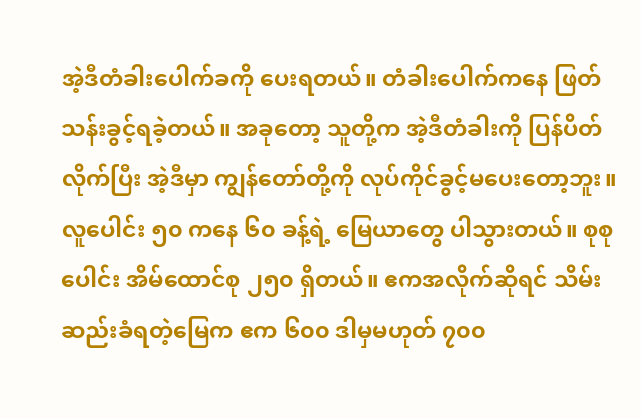အဲ့ဒီတံခါးပေါက်ခကို ပေးရတယ်။ တံခါးပေါက်ကနေ ဖြတ်သန်းခွင့်ရခဲ့တယ်။ အခုတော့ သူတို့က အဲ့ဒီတံခါးကို ပြန်ပိတ်လိုက်ပြီး အဲ့ဒီမှာ ကျွန်တော်တို့ကို လုပ်ကိုင်ခွင့်မပေးတော့ဘူး။ လူပေါင်း ၅၀ ကနေ ၆၀ ခန့်ရဲ့ မြေယာတွေ ပါသွားတယ်။ စုစုပေါင်း အိမ်ထောင်စု ၂၅၀ ရှိတယ်။ ဧကအလိုက်ဆိုရင် သိမ်းဆည်းခံရတဲ့မြေက ဧက ၆၀၀ ဒါမှမဟုတ် ၇၀၀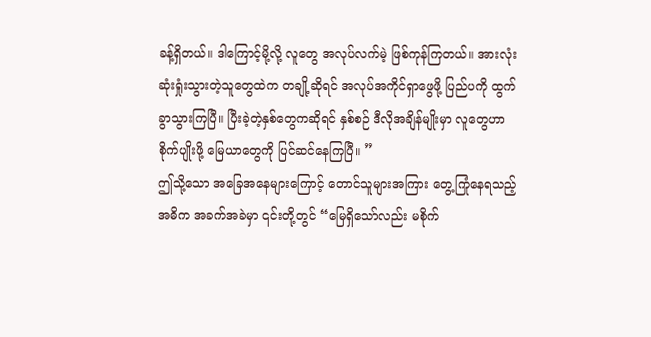ခန့်ရှိတယ်။ ဒါကြောင့်မို့လို့ လူတွေ အလုပ်လက်မဲ့ ဖြစ်ကုန်ကြတယ်။ အားလုံးဆုံးရှုံးသွားတဲ့သူတွေထဲက တချို့ဆိုရင် အလုပ်အကိုင်ရှာဖွေဖို့ ပြည်ပကို ထွက်ခွာသွားကြပြီ။ ပြီးခဲ့တဲ့နှစ်တွေကဆိုရင် နှစ်စဉ် ဒီလိုအချိန်မျိုးမှာ လူတွေဟာ စိုက်ပျိုးဖို့ မြေယာတွေကို ပြင်ဆင်နေကြပြီ။ ”
ဤသို့သော အခြေအနေများကြောင့် တောင်သူများအကြား တွေ့ကြုံနေရသည့် အဓိက အခက်အခဲမှာ ၎င်းတို့တွင် “မြေရှိသော်လည်း မစိုက်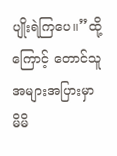ပျိုးရဲကြပေ။”ထို့ကြောင့် တောင်သူအများအပြားမှာ မိမိ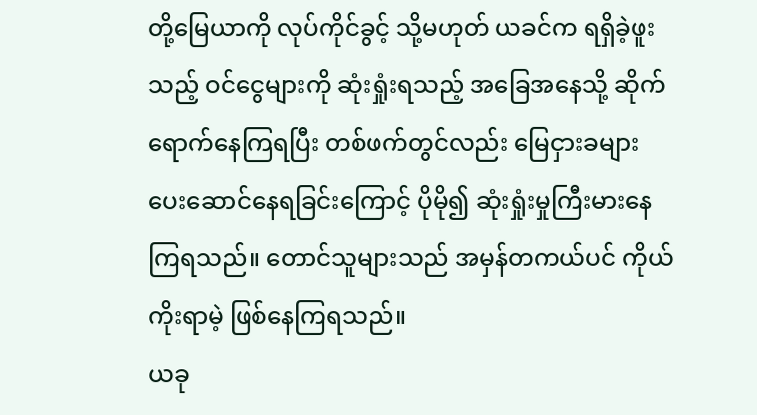တို့မြေယာကို လုပ်ကိုင်ခွင့် သို့မဟုတ် ယခင်က ရရှိခဲ့ဖူးသည့် ဝင်ငွေများကို ဆုံးရှုံးရသည့် အခြေအနေသို့ ဆိုက်ရောက်နေကြရပြီး တစ်ဖက်တွင်လည်း မြေငှားခများ ပေးဆောင်နေရခြင်းကြောင့် ပိုမို၍ ဆုံးရှုံးမှုကြီးမားနေကြရသည်။ တောင်သူများသည် အမှန်တကယ်ပင် ကိုယ်ကိုးရာမဲ့ ဖြစ်နေကြရသည်။
ယခု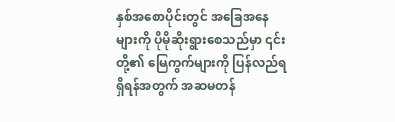နှစ်အစောပိုင်းတွင် အခြေအနေများကို ပိုမိုဆိုးရွားစေသည်မှာ ၎င်းတို့၏ မြေကွက်များကို ပြန်လည်ရရှိရန်အတွက် အဆမတန်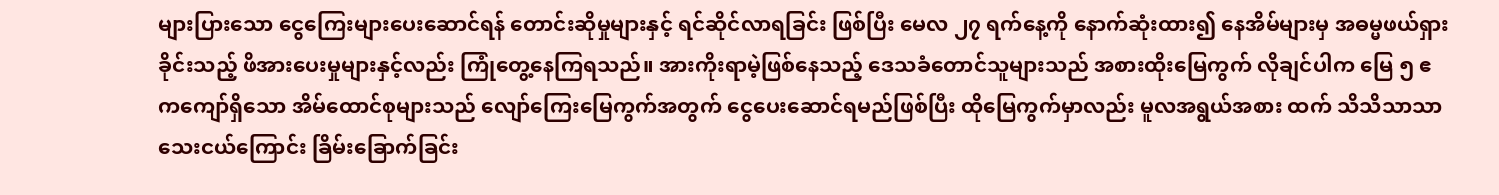များပြားသော ငွေကြေးများပေးဆောင်ရန် တောင်းဆိုမှုများနှင့် ရင်ဆိုင်လာရခြင်း ဖြစ်ပြီး မေလ ၂၇ ရက်နေ့ကို နောက်ဆုံးထား၍ နေအိမ်များမှ အဓမ္မဖယ်ရှားခိုင်းသည့် ဖိအားပေးမှုများနှင့်လည်း ကြုံတွေ့နေကြရသည်။ အားကိုးရာမဲ့ဖြစ်နေသည့် ဒေသခံတောင်သူများသည် အစားထိုးမြေကွက် လိုချင်ပါက မြေ ၅ ဧကကျော်ရှိသော အိမ်ထောင်စုများသည် လျော်ကြေးမြေကွက်အတွက် ငွေပေးဆောင်ရမည်ဖြစ်ပြီး ထိုမြေကွက်မှာလည်း မူလအရွယ်အစား ထက် သိသိသာသာ သေးငယ်ကြောင်း ခြိမ်းခြောက်ခြင်း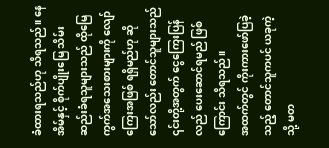ခံထားရသည်ဟု သိရသည်။ နေအိမ်နှင့် စိုက်ပျိုးမြေ သိမ်းဆည်းခံရသူများသည် ထိုမြေကွက်အသေးစားများကို လျော်ကြေးအဖြစ် ရရှိမည်ဟု ဆိုသော်လည်း တောင်သူများသည် ၎င်းတို့အတွက် ငွေကြေးပြန်လည် ပေးဆောင်ရမည် ဖြစ်ကြောင်း သိရသည်။
အထက်တွင် ကိုးကားဖော်ပြခဲ့သည့် တောင်သူကပင် ယခုကဲ့သို့ မတ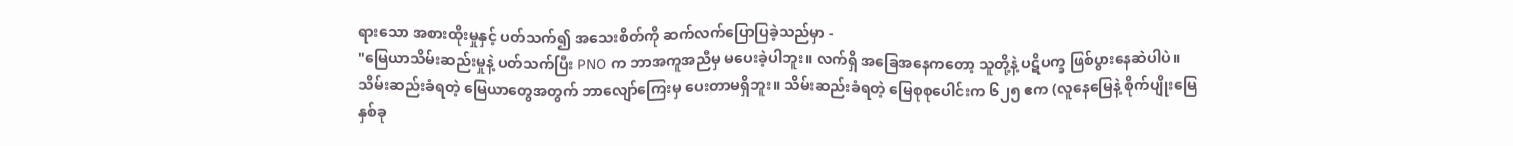ရားသော အစားထိုးမှုနှင့် ပတ်သက်၍ အသေးစိတ်ကို ဆက်လက်ပြောပြခဲ့သည်မှာ -
"မြေယာသိမ်းဆည်းမှုနဲ့ ပတ်သက်ပြီး PNO က ဘာအကူအညီမှ မပေးခဲ့ပါဘူး။ လက်ရှိ အခြေအနေကတော့ သူတို့နဲ့ ပဋိပက္ခ ဖြစ်ပွားနေဆဲပါပဲ။ သိမ်းဆည်းခံရတဲ့ မြေယာတွေအတွက် ဘာလျော်ကြေးမှ ပေးတာမရှိဘူး။ သိမ်းဆည်းခံရတဲ့ မြေစုစုပေါင်းက ၆၂၅ ဧက (လူနေမြေနဲ့ စိုက်ပျိုးမြေ နှစ်ခု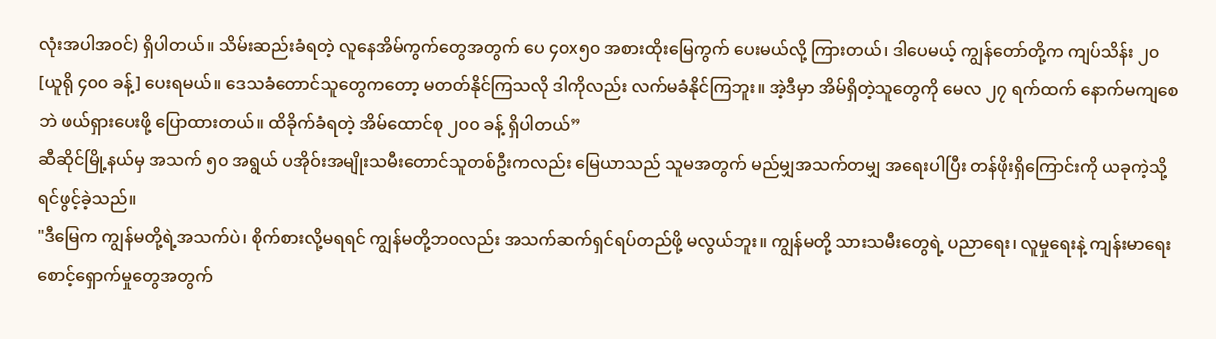လုံးအပါအဝင်) ရှိပါတယ်။ သိမ်းဆည်းခံရတဲ့ လူနေအိမ်ကွက်တွေအတွက် ပေ ၄၀x၅၀ အစားထိုးမြေကွက် ပေးမယ်လို့ ကြားတယ်၊ ဒါပေမယ့် ကျွန်တော်တို့က ကျပ်သိန်း ၂၀ [ယူရို ၄၀၀ ခန့်] ပေးရမယ်။ ဒေသခံတောင်သူတွေကတော့ မတတ်နိုင်ကြသလို ဒါကိုလည်း လက်မခံနိုင်ကြဘူး။ အဲ့ဒီမှာ အိမ်ရှိတဲ့သူတွေကို မေလ ၂၇ ရက်ထက် နောက်မကျစေဘဲ ဖယ်ရှားပေးဖို့ ပြောထားတယ်။ ထိခိုက်ခံရတဲ့ အိမ်ထောင်စု ၂၀၀ ခန့် ရှိပါတယ်”
ဆီဆိုင်မြို့နယ်မှ အသက် ၅၀ အရွယ် ပအိုဝ်းအမျိုးသမီးတောင်သူတစ်ဦးကလည်း မြေယာသည် သူမအတွက် မည်မျှအသက်တမျှ အရေးပါပြီး တန်ဖိုးရှိကြောင်းကို ယခုကဲ့သို့ ရင်ဖွင့်ခဲ့သည်။
"ဒီမြေက ကျွန်မတို့ရဲ့အသက်ပဲ၊ စိုက်စားလို့မရရင် ကျွန်မတို့ဘ၀လည်း အသက်ဆက်ရှင်ရပ်တည်ဖို့ မလွယ်ဘူး။ ကျွန်မတို့ သားသမီးတွေရဲ့ ပညာရေး၊ လူမှုရေးနဲ့ ကျန်းမာရေးစောင့်ရှောက်မှုတွေအတွက်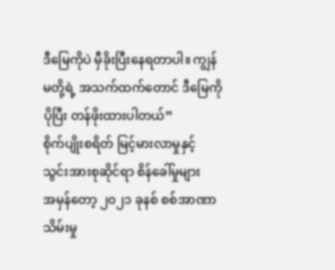ဒီမြေကိုပဲ မှီခိုးပြီးနေရတာပါ။ ကျွန်မတို့ရဲ့ အသက်ထက်တောင် ဒီမြေကို ပိုပြီး တန်ဖိုးထားပါတယ်”
စိုက်ပျိုးစရိတ် မြင့်မားလာမှုနှင့် သွင်းအားစုဆိုင်ရာ စိန်ခေါ်မှုများ
အမှန်တော့ ၂၀၂၁ ခုနစ် စစ်အာဏာသိမ်းမှု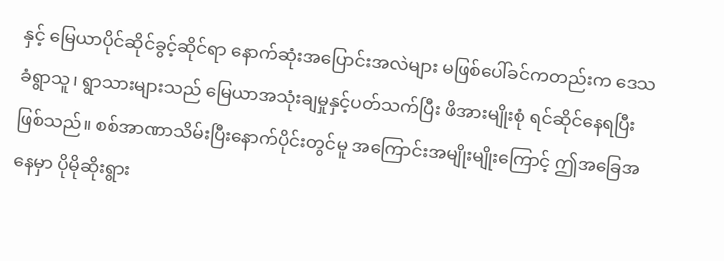နှင့် မြေယာပိုင်ဆိုင်ခွင့်ဆိုင်ရာ နောက်ဆုံးအပြောင်းအလဲများ မဖြစ်ပေါ်ခင်ကတည်းက ဒေသခံရွာသူ၊ ရွာသားများသည် မြေယာအသုံးချမှုနှင့်ပတ်သက်ပြီး ဖိအားမျိုးစုံ ရင်ဆိုင်နေရပြီးဖြစ်သည်။ စစ်အာဏာသိမ်းပြီးနောက်ပိုင်းတွင်မူ အကြောင်းအမျိုးမျိုးကြောင့် ဤအခြေအနေမှာ ပိုမိုဆိုးရွား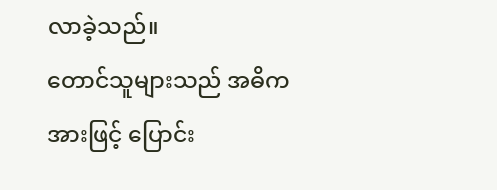လာခဲ့သည်။
တောင်သူများသည် အဓိကအားဖြင့် ပြောင်း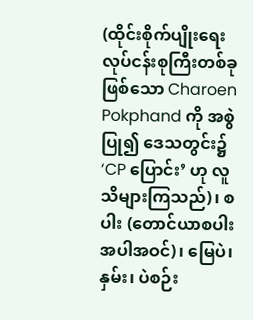(ထိုင်းစိုက်ပျိုးရေးလုပ်ငန်းစုကြီးတစ်ခုဖြစ်သော Charoen Pokphand ကို အစွဲပြု၍ ဒေသတွင်း၌ ‘CP ပြောင်း’ ဟု လူသိများကြသည်)၊ စပါး (တောင်ယာစပါးအပါအဝင်)၊ မြေပဲ၊ နှမ်း၊ ပဲစဉ်း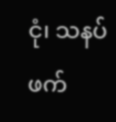ငုံ၊ သနပ်ဖက်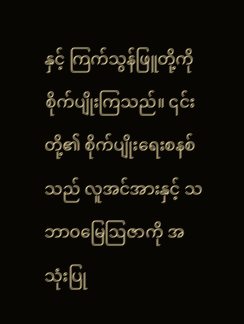နှင့် ကြက်သွန်ဖြူတို့ကို စိုက်ပျိုးကြသည်။ ၎င်းတို့၏ စိုက်ပျိုးရေးစနစ်သည် လူအင်အားနှင့် သဘာဝမြေဩဇာကို အသုံးပြု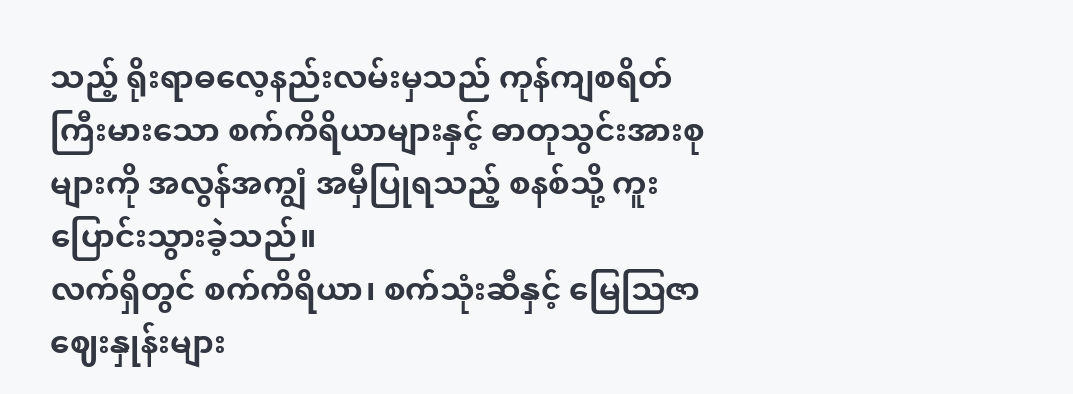သည့် ရိုးရာဓလေ့နည်းလမ်းမှသည် ကုန်ကျစရိတ်ကြီးမားသော စက်ကိရိယာများနှင့် ဓာတုသွင်းအားစုများကို အလွန်အကျွံ အမှီပြုရသည့် စနစ်သို့ ကူးပြောင်းသွားခဲ့သည်။
လက်ရှိတွင် စက်ကိရိယာ၊ စက်သုံးဆီနှင့် မြေဩဇာဈေးနှုန်းများ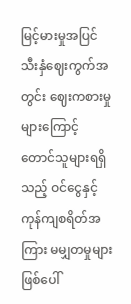မြင့်မားမှုအပြင် သီးနှံဈေးကွက်အတွင်း ဈေးကစားမှုများကြောင့် တောင်သူများရရှိသည့် ဝင်ငွေနှင့် ကုန်ကျစရိတ်အကြား မမျှတမှုများ ဖြစ်ပေါ်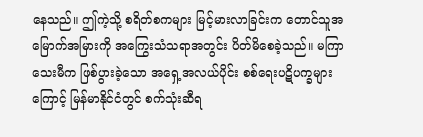နေသည်။ ဤကဲ့သို့ စရိတ်စကများ မြင့်မားလာခြင်းက တောင်သူအမြောက်အမြားကို အကြွေးသံသရာအတွင်း ပိတ်မိစေခဲ့သည်။ မကြာသေးမီက ဖြစ်ပွားခဲ့သော အရှေ့အလယ်ပိုင်း စစ်ရေးပဋိပက္ခများကြောင့် မြန်မာနိုင်ငံတွင် စက်သုံးဆီရ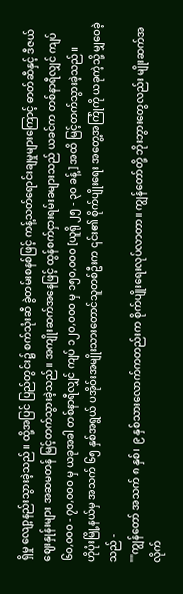ရှိမှု လျော့နည်းသွားခဲ့သည်။ ထို့အပြင် ပြည်တွင်း၌ စက်သုံးဆီ ခွဲတမ်းစနစ်ဖြင့် ကန့်သတ်ရောင်းချမှုများကြောင့် ဓာတ်ဆီနှင့် ဒီဇယ်ဈေးနှုန်းများ အဆမတန် မြင့်တက်သွားခဲ့သည်။ အကျိုးဆက်အနေဖြင့် ထွန်စက်ငှားရမ်းခများသည် ယခင်က တစ်နာရီလျှင် ကျပ် ၆၀,၀၀၀ - ၇၀,၀၀၀ မှ ယခုအခါ တစ်နာရီလျှင် ကျပ် ၁၂၀,၀၀၀ မှ ၁၅၀,၀၀၀ [ယူရို ၂၅ - ၃၀ ခန့်] အထိ မြင့်တက်သွားခဲ့သည်။
ဟိုပုံးမြို့နယ်မှ အသက် ၆၅ နှစ်အရွယ် ပအိုဝ်းအမျိုးသားတောင်သူတစ်ဦးက ၎င်း၏ စိုက်ပျိုးရေး အတွေ့အကြုံကို ယခုကဲ့သို့ မျှဝေခဲ့သည် -
""ကျွန်တော် အသက် ၈ နှစ်၊ ၉ နှစ်သားလောက်ကတည်းက စိုက်ပျိုးရေးလုပ်လာတာ။ ကျွန်တော်တို့ ဘိုးဘွားတွေလည်း မျိုးဆက်အလိုက်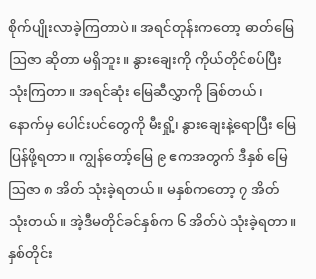စိုက်ပျိုးလာခဲ့ကြတာပဲ။ အရင်တုန်းကတော့ ဓာတ်မြေဩဇာ ဆိုတာ မရှိဘူး။ နွားချေးကို ကိုယ်တိုင်စပ်ပြီး သုံးကြတာ။ အရင်ဆုံး မြေဆီလွှာကို ခြစ်တယ်၊ နောက်မှ ပေါင်းပင်တွေကို မီးရှို့၊ နွားချေးနဲ့ရောပြီး မြေပြန်ဖို့ရတာ။ ကျွန်တော့်မြေ ၉ ဧကအတွက် ဒီနှစ် မြေဩဇာ ၈ အိတ် သုံးခဲ့ရတယ်။ မနှစ်ကတော့ ၇ အိတ် သုံးတယ်။ အဲ့ဒီမတိုင်ခင်နှစ်က ၆ အိတ်ပဲ သုံးခဲ့ရတာ။ နှစ်တိုင်း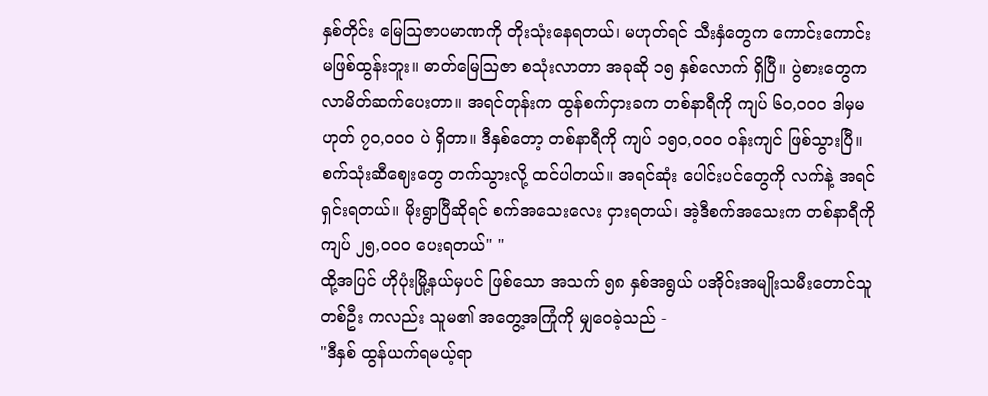နှစ်တိုင်း မြေဩဇာပမာဏကို တိုးသုံးနေရတယ်၊ မဟုတ်ရင် သီးနှံတွေက ကောင်းကောင်း မဖြစ်ထွန်းဘူး။ ဓာတ်မြေဩဇာ စသုံးလာတာ အခုဆို ၁၅ နှစ်လောက် ရှိပြီ။ ပွဲစားတွေက လာမိတ်ဆက်ပေးတာ။ အရင်တုန်းက ထွန်စက်ငှားခက တစ်နာရီကို ကျပ် ၆၀,၀၀၀ ဒါမှမဟုတ် ၇၀,၀၀၀ ပဲ ရှိတာ။ ဒီနှစ်တော့ တစ်နာရီကို ကျပ် ၁၅၀,၀၀၀ ဝန်းကျင် ဖြစ်သွားပြီ။ စက်သုံးဆီဈေးတွေ တက်သွားလို့ ထင်ပါတယ်။ အရင်ဆုံး ပေါင်းပင်တွေကို လက်နဲ့ အရင်ရှင်းရတယ်။ မိုးရွာပြီဆိုရင် စက်အသေးလေး ငှားရတယ်၊ အဲ့ဒီစက်အသေးက တစ်နာရီကို ကျပ် ၂၅,၀၀၀ ပေးရတယ်" "
ထို့အပြင် ဟိုပုံးမြို့နယ်မှပင် ဖြစ်သော အသက် ၅၈ နှစ်အရွယ် ပအိုဝ်းအမျိုးသမီးတောင်သူတစ်ဦး ကလည်း သူမ၏ အတွေ့အကြုံကို မျှဝေခဲ့သည် -
"ဒီနှစ် ထွန်ယက်ရမယ့်ရာ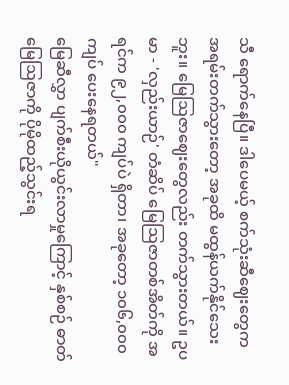သီ ရောက်နေပြီ။ ဒါပေမယ့် စက်သုံးဆီဈေးတွေက အရမ်းတက်သွားတော့ အခုထိ မထွန်ယက်နိုင်သေးဘူး။ မြေဩဇာဈေးတွေလည်း တက်သွားတယ်။ ဥပမာ - 'လှည်းယာဉ်' တံဆိပ် မြေဩဇာတစ်အိတ်ကို အရင်က ၉၂,၀၀၀ ကျပ်ပဲ ရှိတာ၊ အခုတော့ ၁၀၆,၀၀၀ ကျပ် ပေးနေရတယ်"
မြေဆီလွှာ ပျက်စီးယိုယွင်းလာမှုကြောင့် နှစ်စဉ် ဓာတ်မြေဩဇာကို ပိုမိုထည့်သွင်းရ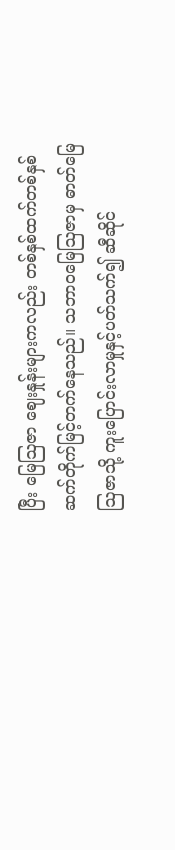ပြီး မြေဩဇာ ဈေးနှုန်းများကလည်း တစ်နှစ်ထက်တစ်နှစ် ဆက်တိုက်မြင့်တက်နေသည်။ သဘာဝမြေဩဇာမှ ဓာတ်မြေဩဇာသို့ ကူးပြောင်းလာမှုနှင့်ပတ်သက်၍ ဆီဆိုင်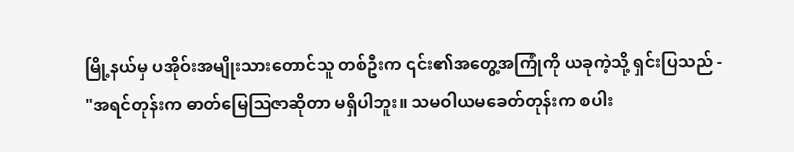မြို့နယ်မှ ပအိုဝ်းအမျိုးသားတောင်သူ တစ်ဦးက ၎င်း၏အတွေ့အကြုံကို ယခုကဲ့သို့ ရှင်းပြသည် -
"အရင်တုန်းက ဓာတ်မြေဩဇာဆိုတာ မရှိပါဘူး။ သမဝါယမခေတ်တုန်းက စပါး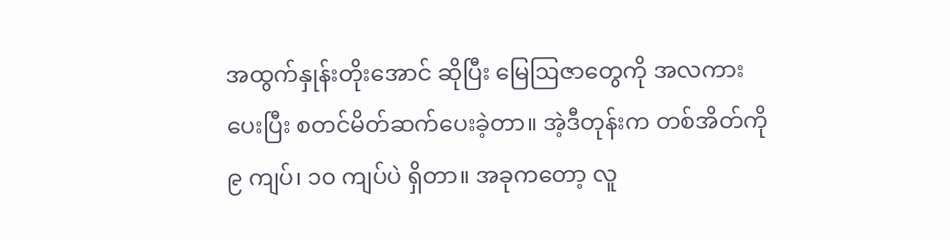အထွက်နှုန်းတိုးအောင် ဆိုပြီး မြေဩဇာတွေကို အလကားပေးပြီး စတင်မိတ်ဆက်ပေးခဲ့တာ။ အဲ့ဒီတုန်းက တစ်အိတ်ကို ၉ ကျပ်၊ ၁၀ ကျပ်ပဲ ရှိတာ။ အခုကတော့ လူ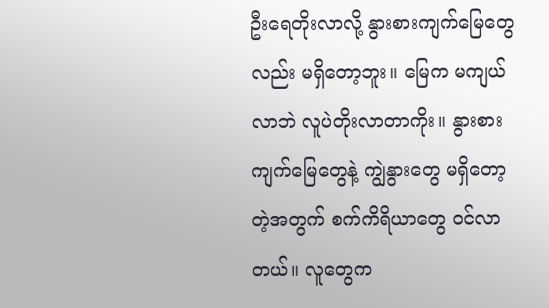ဦးရေတိုးလာလို့ နွားစားကျက်မြေတွေလည်း မရှိတော့ဘူး။ မြေက မကျယ်လာဘဲ လူပဲတိုးလာတာကိုး။ နွားစားကျက်မြေတွေနဲ့ ကျွဲနွားတွေ မရှိတော့တဲ့အတွက် စက်ကိရိယာတွေ ဝင်လာတယ်။ လူတွေက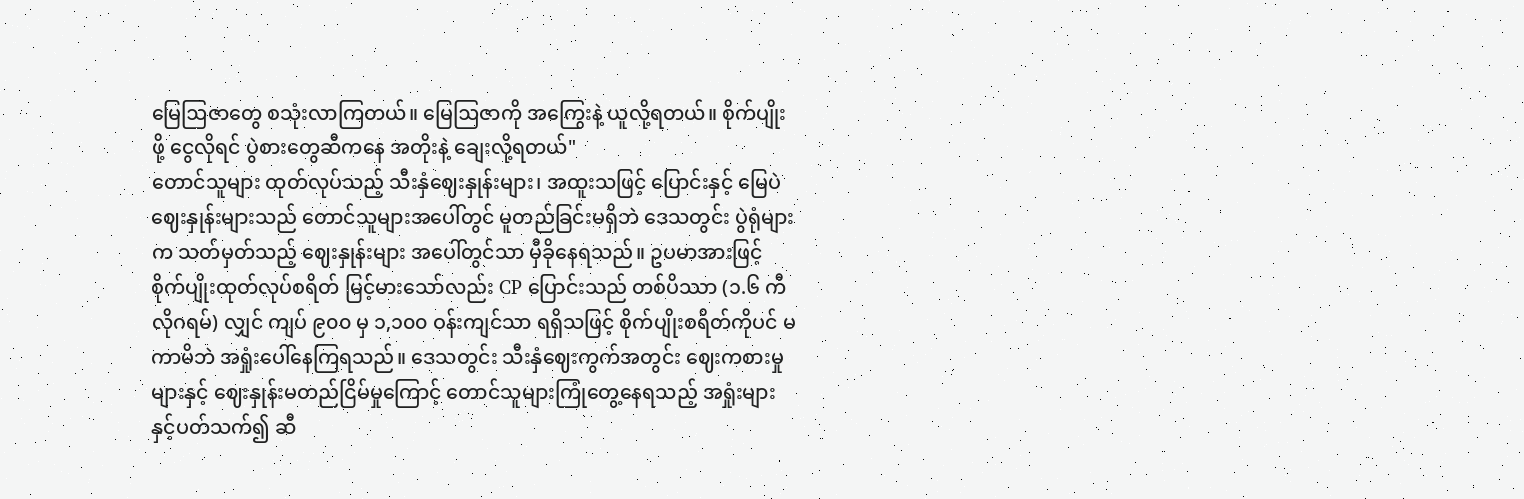မြေဩဇာတွေ စသုံးလာကြတယ်။ မြေဩဇာကို အကြွေးနဲ့ ယူလို့ရတယ်။ စိုက်ပျိုးဖို့ ငွေလိုရင် ပွဲစားတွေဆီကနေ အတိုးနဲ့ ချေးလို့ရတယ်"
တောင်သူများ ထုတ်လုပ်သည့် သီးနှံဈေးနှုန်းများ၊ အထူးသဖြင့် ပြောင်းနှင့် မြေပဲဈေးနှုန်းများသည် တောင်သူများအပေါ်တွင် မူတည်ခြင်းမရှိဘဲ ဒေသတွင်း ပွဲရုံများက သတ်မှတ်သည့် ဈေးနှုန်းများ အပေါ်တွင်သာ မှီခိုနေရသည်။ ဥပမာအားဖြင့် စိုက်ပျိုးထုတ်လုပ်စရိတ် မြင့်မားသော်လည်း CP ပြောင်းသည် တစ်ပိဿာ (၁.၆ ကီလိုဂရမ်) လျှင် ကျပ် ၉၀၀ မှ ၁,၁၀၀ ဝန်းကျင်သာ ရရှိသဖြင့် စိုက်ပျိုးစရိတ်ကိုပင် မကာမိဘဲ အရှုံးပေါ်နေကြရသည်။ ဒေသတွင်း သီးနှံဈေးကွက်အတွင်း ဈေးကစားမှုများနှင့် ဈေးနှုန်းမတည်ငြိမ်မှုကြောင့် တောင်သူများကြုံတွေ့နေရသည့် အရှုံးများနှင့်ပတ်သက်၍ ဆီ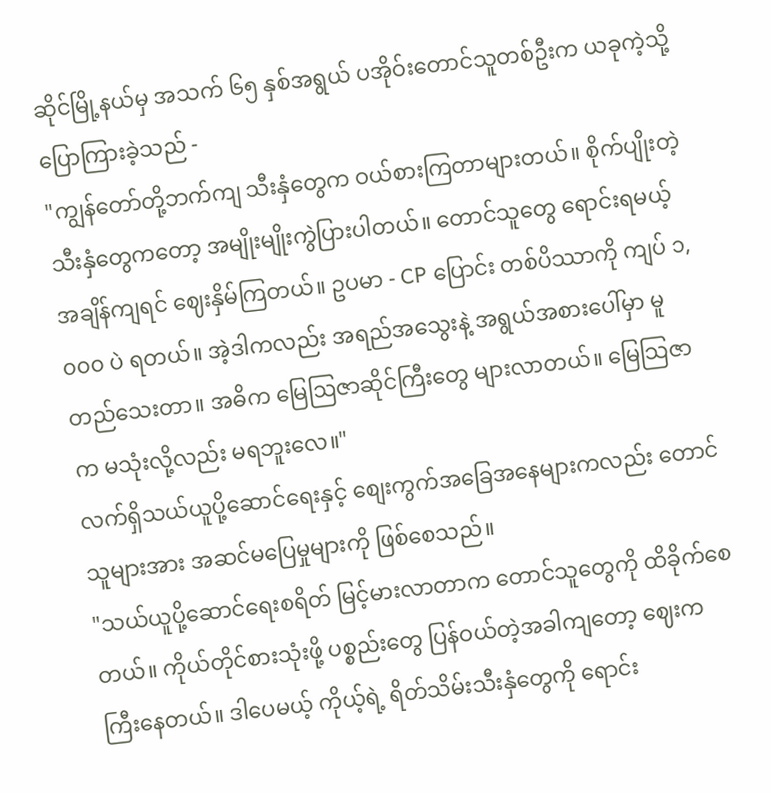ဆိုင်မြို့နယ်မှ အသက် ၆၅ နှစ်အရွယ် ပအိုဝ်းတောင်သူတစ်ဦးက ယခုကဲ့သို့ ပြောကြားခဲ့သည် -
"ကျွန်တော်တို့ဘက်ကျ သီးနှံတွေက ဝယ်စားကြတာများတယ်။ စိုက်ပျိုးတဲ့ သီးနှံတွေကတော့ အမျိုးမျိုးကွဲပြားပါတယ်။ တောင်သူတွေ ရောင်းရမယ့်အချိန်ကျရင် ဈေးနှိမ်ကြတယ်။ ဥပမာ - CP ပြောင်း တစ်ပိဿာကို ကျပ် ၁,၀၀၀ ပဲ ရတယ်။ အဲ့ဒါကလည်း အရည်အသွေးနဲ့ အရွယ်အစားပေါ်မှာ မူတည်သေးတာ။ အဓိက မြေဩဇာဆိုင်ကြီးတွေ များလာတယ်။ မြေသြဇာက မသုံးလို့လည်း မရဘူးလေ။"
လက်ရှိသယ်ယူပို့ဆောင်ရေးနှင့် စျေးကွက်အခြေအနေများကလည်း တောင်သူများအား အဆင်မပြေမှုများကို ဖြစ်စေသည်။
"သယ်ယူပို့ဆောင်ရေးစရိတ် မြင့်မားလာတာက တောင်သူတွေကို ထိခိုက်စေတယ်။ ကိုယ်တိုင်စားသုံးဖို့ ပစ္စည်းတွေ ပြန်ဝယ်တဲ့အခါကျတော့ ဈေးက ကြီးနေတယ်။ ဒါပေမယ့် ကိုယ့်ရဲ့ ရိတ်သိမ်းသီးနှံတွေကို ရောင်း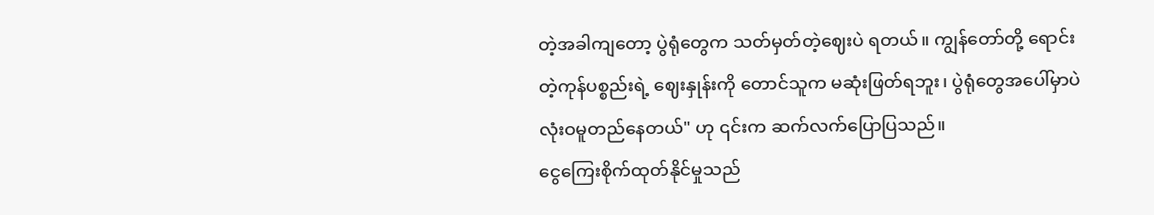တဲ့အခါကျတော့ ပွဲရုံတွေက သတ်မှတ်တဲ့ဈေးပဲ ရတယ်။ ကျွန်တော်တို့ ရောင်းတဲ့ကုန်ပစ္စည်းရဲ့ ဈေးနှုန်းကို တောင်သူက မဆုံးဖြတ်ရဘူး၊ ပွဲရုံတွေအပေါ်မှာပဲ လုံးဝမူတည်နေတယ်" ဟု ၎င်းက ဆက်လက်ပြောပြသည်။
ငွေကြေးစိုက်ထုတ်နိုင်မှုသည်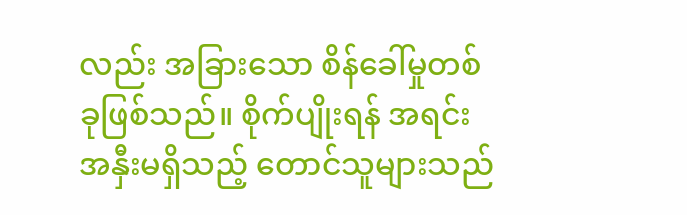လည်း အခြားသော စိန်ခေါ်မှုတစ်ခုဖြစ်သည်။ စိုက်ပျိုးရန် အရင်းအနှီးမရှိသည့် တောင်သူများသည်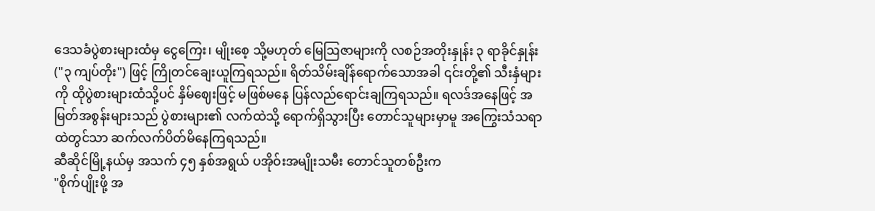ဒေသခံပွဲစားများထံမှ ငွေကြေး၊ မျိုးစေ့ သို့မဟုတ် မြေဩဇာများကို လစဉ်အတိုးနှုန်း ၃ ရာခိုင်နှုန်း ("၃ ကျပ်တိုး") ဖြင့် ကြိုတင်ချေးယူကြရသည်။ ရိတ်သိမ်းချိန်ရောက်သောအခါ ၎င်းတို့၏ သီးနှံများကို ထိုပွဲစားများထံသို့ပင် နှိမ်ဈေးဖြင့် မဖြစ်မနေ ပြန်လည်ရောင်းချကြရသည်။ ရလဒ်အနေဖြင့် အမြတ်အစွန်းများသည် ပွဲစားများ၏ လက်ထဲသို့ ရောက်ရှိသွားပြီး တောင်သူများမှာမူ အကြွေးသံသရာထဲတွင်သာ ဆက်လက်ပိတ်မိနေကြရသည်။
ဆီဆိုင်မြို့နယ်မှ အသက် ၄၅ နှစ်အရွယ် ပအိုဝ်းအမျိုးသမီး တောင်သူတစ်ဦးက
"စိုက်ပျိုးဖို့ အ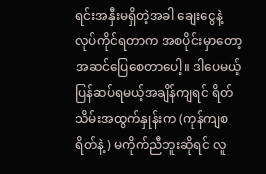ရင်းအနှီးမရှိတဲ့အခါ ချေးငွေနဲ့ လုပ်ကိုင်ရတာက အစပိုင်းမှာတော့ အဆင်ပြေစေတာပေါ့။ ဒါပေမယ့် ပြန်ဆပ်ရမယ့်အချိန်ကျရင် ရိတ်သိမ်းအထွက်နှုန်းက (ကုန်ကျစရိတ်နဲ့) မကိုက်ညီဘူးဆိုရင် လူ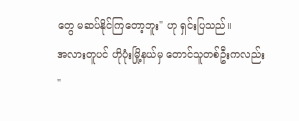တွေ မဆပ်နိုင်ကြတော့ဘူး" ဟု ရှင်းပြသည်။
အလားတူပင် ဟိုပုံးမြို့နယ်မှ တောင်သူတစ်ဦးကလည်း
"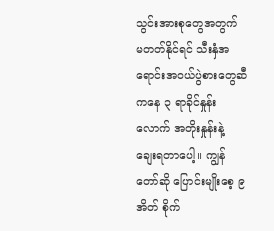သွင်းအားစုတွေအတွက် မတတ်နိုင်ရင် သီးနှံအရောင်းအဝယ်ပွဲစားတွေဆီကနေ ၃ ရာခိုင်နှုန်းလောက် အတိုးနှုန်းနဲ့ ချေးရတာပေါ့။ ကျွန်တော်ဆို ပြောင်းမျိုးစေ့ ၉ အိတ် စိုက်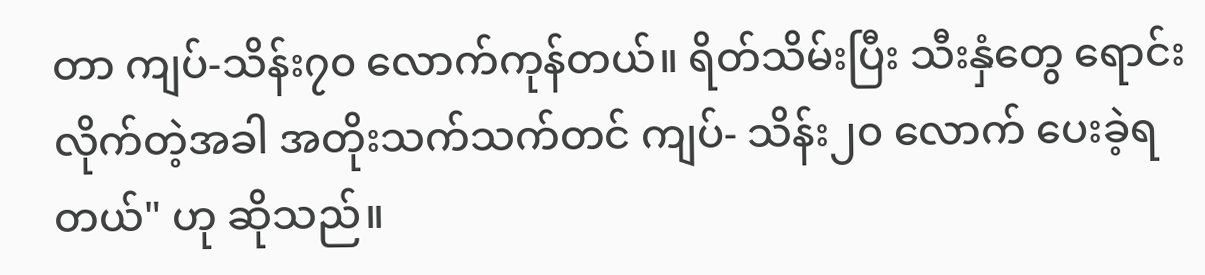တာ ကျပ်-သိန်း၇၀ လောက်ကုန်တယ်။ ရိတ်သိမ်းပြီး သီးနှံတွေ ရောင်းလိုက်တဲ့အခါ အတိုးသက်သက်တင် ကျပ်- သိန်း၂၀ လောက် ပေးခဲ့ရတယ်" ဟု ဆိုသည်။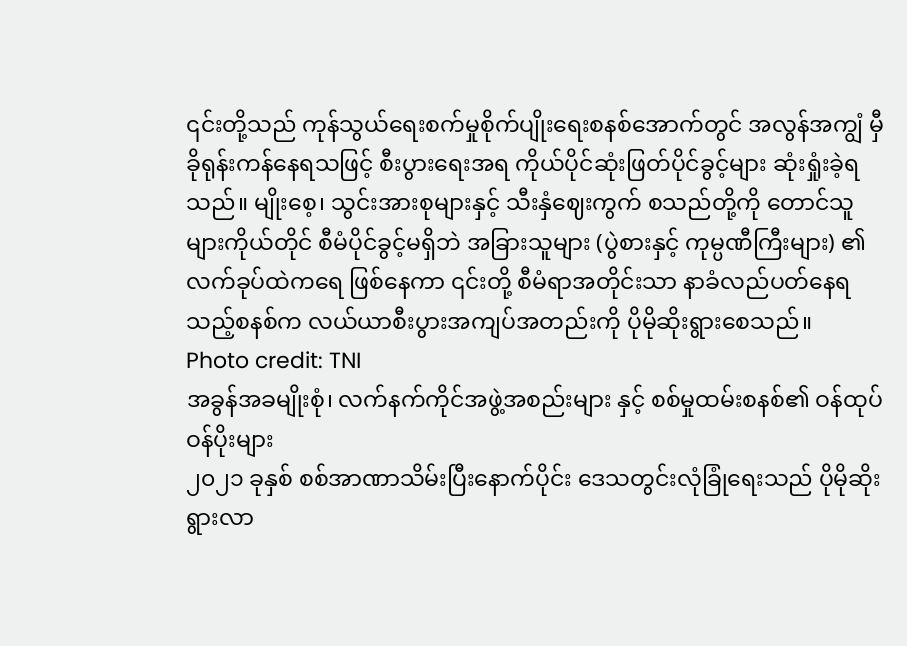၎င်းတို့သည် ကုန်သွယ်ရေးစက်မှုစိုက်ပျိုးရေးစနစ်အောက်တွင် အလွန်အကျွံ မှီခိုရုန်းကန်နေရသဖြင့် စီးပွားရေးအရ ကိုယ်ပိုင်ဆုံးဖြတ်ပိုင်ခွင့်များ ဆုံးရှုံးခဲ့ရသည်။ မျိုးစေ့၊ သွင်းအားစုများနှင့် သီးနှံဈေးကွက် စသည်တို့ကို တောင်သူများကိုယ်တိုင် စီမံပိုင်ခွင့်မရှိဘဲ အခြားသူများ (ပွဲစားနှင့် ကုမ္ပဏီကြီးများ) ၏ လက်ခုပ်ထဲကရေ ဖြစ်နေကာ ၎င်းတို့ စီမံရာအတိုင်းသာ နာခံလည်ပတ်နေရသည့်စနစ်က လယ်ယာစီးပွားအကျပ်အတည်းကို ပိုမိုဆိုးရွားစေသည်။
Photo credit: TNI
အခွန်အခမျိုးစုံ၊ လက်နက်ကိုင်အဖွဲ့အစည်းများ နှင့် စစ်မှုထမ်းစနစ်၏ ဝန်ထုပ်ဝန်ပိုးများ
၂၀၂၁ ခုနှစ် စစ်အာဏာသိမ်းပြီးနောက်ပိုင်း ဒေသတွင်းလုံခြုံရေးသည် ပိုမိုဆိုးရွားလာ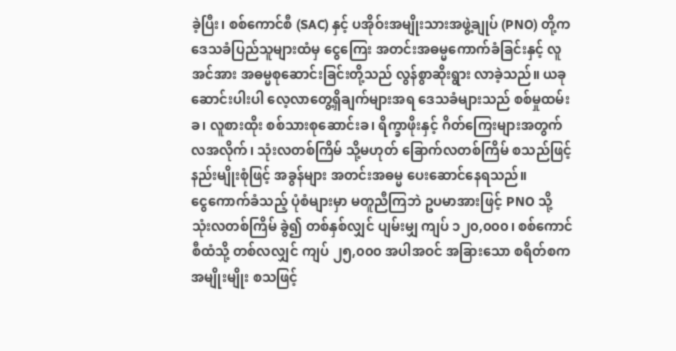ခဲ့ပြီး၊ စစ်ကောင်စီ (SAC) နှင့် ပအိုဝ်းအမျိုးသားအဖွဲ့ချုပ် (PNO) တို့က ဒေသခံပြည်သူများထံမှ ငွေကြေး အတင်းအဓမ္မကောက်ခံခြင်းနှင့် လူအင်အား အဓမ္မစုဆောင်းခြင်းတို့သည် လွန်စွာဆိုးရွား လာခဲ့သည်။ ယခုဆောင်းပါးပါ လေ့လာတွေ့ရှိချက်များအရ ဒေသခံများသည် စစ်မှုထမ်းခ၊ လူစားထိုး စစ်သားစုဆောင်းခ၊ ရိက္ခာဖိုးနှင့် ဂိတ်ကြေးများအတွက် လအလိုက်၊ သုံးလတစ်ကြိမ် သို့မဟုတ် ခြောက်လတစ်ကြိမ် စသည်ဖြင့် နည်းမျိုးစုံဖြင့် အခွန်များ အတင်းအဓမ္မ ပေးဆောင်နေရသည်။
ငွေကောက်ခံသည့် ပုံစံများမှာ မတူညီကြဘဲ ဥပမာအားဖြင့် PNO သို့ သုံးလတစ်ကြိမ် ခွဲ၍ တစ်နှစ်လျှင် ပျမ်းမျှ ကျပ် ၁၂၀,၀၀၀၊ စစ်ကောင်စီထံသို့ တစ်လလျှင် ကျပ် ၂၅,၀၀၀ အပါအဝင် အခြားသော စရိတ်စကအမျိုးမျိုး စသဖြင့်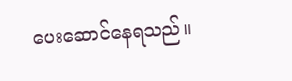ပေးဆောင်နေရသည်။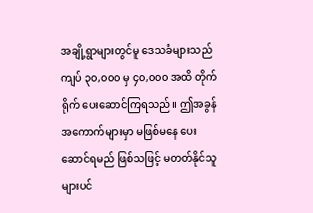အချို့ရွာများတွင်မူ ဒေသခံများသည် ကျပ် ၃၀,၀၀၀ မှ ၄၀,၀၀၀ အထိ တိုက်ရိုက် ပေးဆောင်ကြရသည်။ ဤအခွန်အကောက်များမှာ မဖြစ်မနေ ပေးဆောင်ရမည် ဖြစ်သဖြင့် မတတ်နိုင်သူများပင်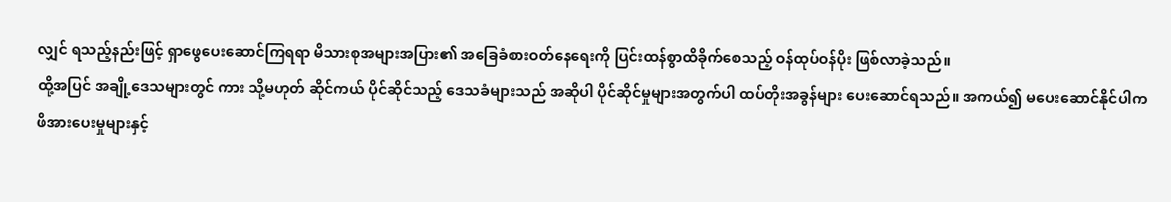လျှင် ရသည့်နည်းဖြင့် ရှာဖွေပေးဆောင်ကြရရာ မိသားစုအများအပြား၏ အခြေခံစားဝတ်နေရေးကို ပြင်းထန်စွာထိခိုက်စေသည့် ဝန်ထုပ်ဝန်ပိုး ဖြစ်လာခဲ့သည်။
ထို့အပြင် အချို့ဒေသများတွင် ကား သို့မဟုတ် ဆိုင်ကယ် ပိုင်ဆိုင်သည့် ဒေသခံများသည် အဆိုပါ ပိုင်ဆိုင်မှုများအတွက်ပါ ထပ်တိုးအခွန်များ ပေးဆောင်ရသည်။ အကယ်၍ မပေးဆောင်နိုင်ပါက ဖိအားပေးမှုများနှင့်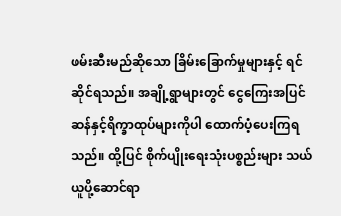ဖမ်းဆီးမည်ဆိုသော ခြိမ်းခြောက်မှုများနှင့် ရင်ဆိုင်ရသည်။ အချို့ရွာများတွင် ငွေကြေးအပြင် ဆန်နှင့်ရိက္ခာထုပ်များကိုပါ ထောက်ပံ့ပေးကြရသည်။ ထို့ပြင် စိုက်ပျိုးရေးသုံးပစ္စည်းများ သယ်ယူပို့ဆောင်ရာ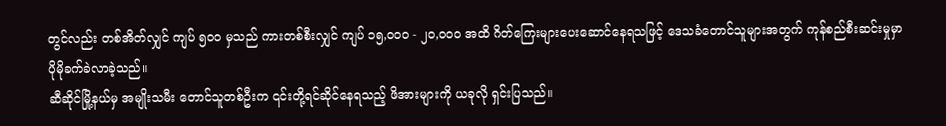တွင်လည်း တစ်အိတ်လျှင် ကျပ် ၅၀၀ မှသည် ကားတစ်စီးလျှင် ကျပ် ၁၅,၀၀၀ - ၂၀,၀၀၀ အထိ ဂိတ်ကြေးများပေးဆောင်နေရသဖြင့် ဒေသခံတောင်သူများအတွက် ကုန်စည်စီးဆင်းမှုမှာ ပိုမိုခက်ခဲလာခဲ့သည်။
ဆီဆိုင်မြို့နယ်မှ အမျိုးသမီး တောင်သူတစ်ဦးက ၎င်းတို့ရင်ဆိုင်နေရသည့် ဖိအားများကို ယခုလို ရှင်းပြသည်။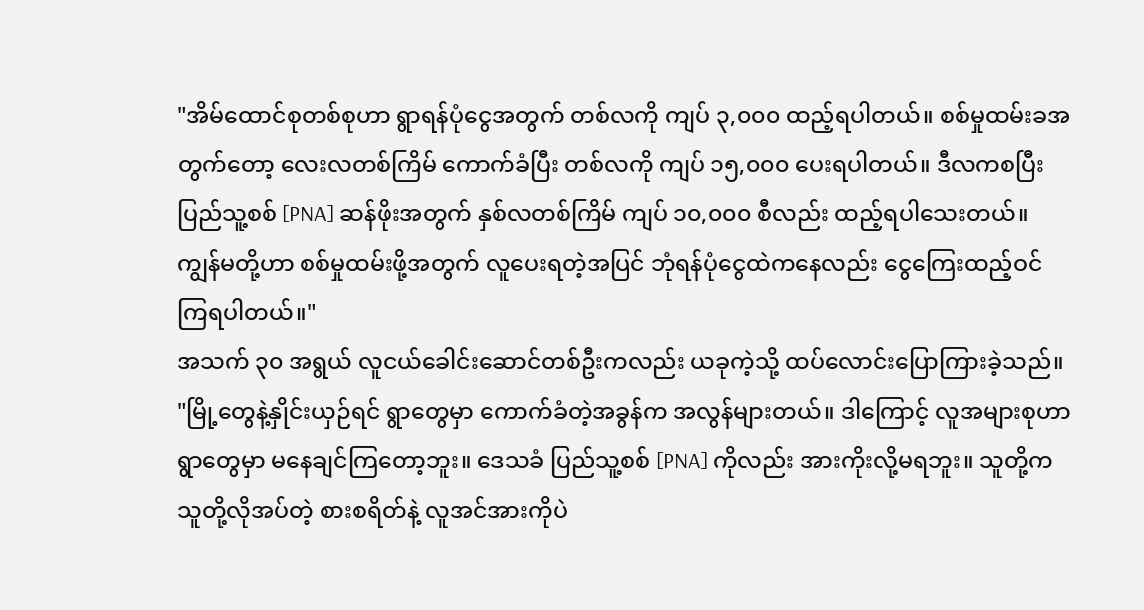"အိမ်ထောင်စုတစ်စုဟာ ရွာရန်ပုံငွေအတွက် တစ်လကို ကျပ် ၃,၀၀၀ ထည့်ရပါတယ်။ စစ်မှုထမ်းခအတွက်တော့ လေးလတစ်ကြိမ် ကောက်ခံပြီး တစ်လကို ကျပ် ၁၅,၀၀၀ ပေးရပါတယ်။ ဒီလကစပြီး ပြည်သူ့စစ် [PNA] ဆန်ဖိုးအတွက် နှစ်လတစ်ကြိမ် ကျပ် ၁၀,၀၀၀ စီလည်း ထည့်ရပါသေးတယ်။ ကျွန်မတို့ဟာ စစ်မှုထမ်းဖို့အတွက် လူပေးရတဲ့အပြင် ဘုံရန်ပုံငွေထဲကနေလည်း ငွေကြေးထည့်ဝင်ကြရပါတယ်။"
အသက် ၃၀ အရွယ် လူငယ်ခေါင်းဆောင်တစ်ဦးကလည်း ယခုကဲ့သို့ ထပ်လောင်းပြောကြားခဲ့သည်။
"မြို့တွေနဲ့နှိုင်းယှဉ်ရင် ရွာတွေမှာ ကောက်ခံတဲ့အခွန်က အလွန်များတယ်။ ဒါကြောင့် လူအများစုဟာ ရွာတွေမှာ မနေချင်ကြတော့ဘူး။ ဒေသခံ ပြည်သူ့စစ် [PNA] ကိုလည်း အားကိုးလို့မရဘူး။ သူတို့က သူတို့လိုအပ်တဲ့ စားစရိတ်နဲ့ လူအင်အားကိုပဲ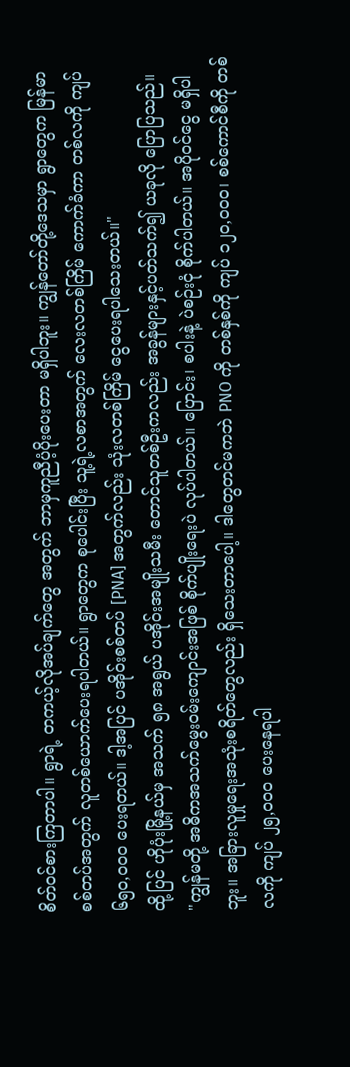စိတ်ဝင်စားကြတာပါ။ ရွာရဲ့ တကယ့်လိုအပ်ချက်တွေ အတွက် ဘာမှကူညီပံ့ပိုးပေးတာ မရှိပါဘူး။ ကျွန်တော်တို့ဒေသမှာ ရွာတွေက မြန်မာစစ်တပ်အတွက် လူတစ်ယောက်ပေးရပါတယ်။ ရွာတွေက စုပေါင်းပြီး သူ့ရဲ့လစာအတွက် လေးလတစ်ကြိမ် ကောက်ခံကာ တစ်လကို ကျပ် ၆၅၀,၀၀၀ ပေးရတယ်။ ဒါ့အပြင် ပအိုဝ်းစစ်တပ် [PNA] အတွက်လည်း သုံးလတစ်ကြိမ် ငွေပေးရပါသေးတယ်။"
ထို့ပြင် ဟိုပုံးမြို့နယ်မှ အသက် ၅၈ အရွယ် ပအိုဝ်းအမျိုးသမီး တောင်သူတစ်ဦးကလည်း အခွန်များနှင့်ပတ်သက်၍ ယခုလို ပြောပြသည်။
"ကျွန်မတို့ အဓိကအသက်မွေးဝမ်းကျောင်းအဖြစ် စိုက်ပျိုးရေးပဲ လုပ်ပါတယ်။ ပြောင်း၊ စပါးနဲ့ ပဲစဉ်းငုံ စိုက်ပါတယ်။ အပိုဝင်ငွေ မရှိပါဘူး။ အခြားလူမှုရေးအသုံးစရိတ်တွေလည်း ရှိသေးတာပေါ့။ ဒါတွေတင်မကဘဲ PNO ကို တစ်နှစ်ကို ကျပ် ၁၂၀,၀၀၀၊ စစ်ကောင်စီကို တစ်လကို ကျပ် ၂၅,၀၀၀ ပေးနေရပါ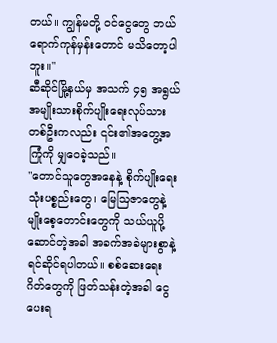တယ်။ ကျွန်မတို့ ဝင်ငွေတွေ ဘယ်ရောက်ကုန်မှန်းတောင် မသိတော့ပါဘူး။"
ဆီဆိုင်မြို့နယ်မှ အသက် ၄၅ အရွယ် အမျိုးသားစိုက်ပျိုးရေးလုပ်သားတစ်ဦးကလည်း ၎င်း၏အတွေ့အကြုံကို မျှဝေခဲ့သည်။
"တောင်သူတွေအနေနဲ့ စိုက်ပျိုးရေးသုံးပစ္စည်းတွေ၊ မြေဩဇာတွေနဲ့ မျိုးစေ့တောင်းတွေကို သယ်ယူပို့ဆောင်တဲ့အခါ အခက်အခဲများစွာနဲ့ ရင်ဆိုင်ရပါတယ်။ စစ်ဆေးရေးဂိတ်တွေကို ဖြတ်သန်းတဲ့အခါ ငွေပေးရ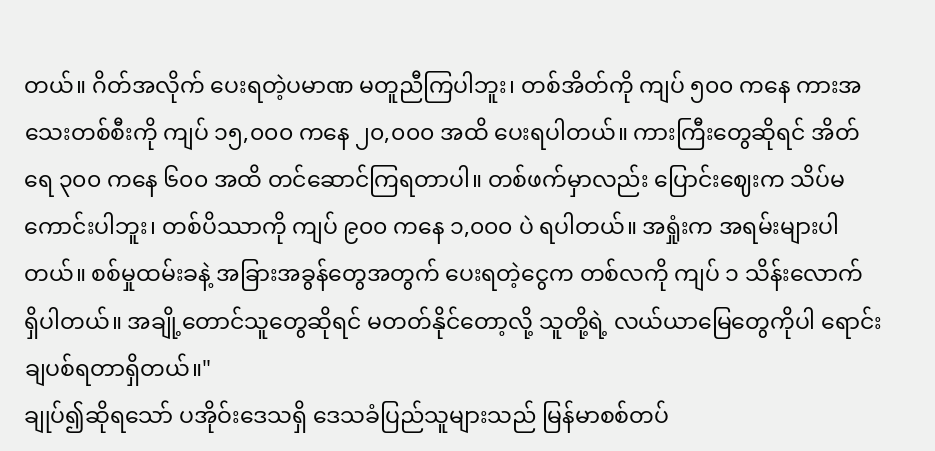တယ်။ ဂိတ်အလိုက် ပေးရတဲ့ပမာဏ မတူညီကြပါဘူး၊ တစ်အိတ်ကို ကျပ် ၅၀၀ ကနေ ကားအသေးတစ်စီးကို ကျပ် ၁၅,၀၀၀ ကနေ ၂၀,၀၀၀ အထိ ပေးရပါတယ်။ ကားကြီးတွေဆိုရင် အိတ်ရေ ၃၀၀ ကနေ ၆၀၀ အထိ တင်ဆောင်ကြရတာပါ။ တစ်ဖက်မှာလည်း ပြောင်းဈေးက သိပ်မကောင်းပါဘူး၊ တစ်ပိဿာကို ကျပ် ၉၀၀ ကနေ ၁,၀၀၀ ပဲ ရပါတယ်။ အရှုံးက အရမ်းများပါတယ်။ စစ်မှုထမ်းခနဲ့ အခြားအခွန်တွေအတွက် ပေးရတဲ့ငွေက တစ်လကို ကျပ် ၁ သိန်းလောက် ရှိပါတယ်။ အချို့တောင်သူတွေဆိုရင် မတတ်နိုင်တော့လို့ သူတို့ရဲ့ လယ်ယာမြေတွေကိုပါ ရောင်းချပစ်ရတာရှိတယ်။"
ချုပ်၍ဆိုရသော် ပအိုဝ်းဒေသရှိ ဒေသခံပြည်သူများသည် မြန်မာစစ်တပ်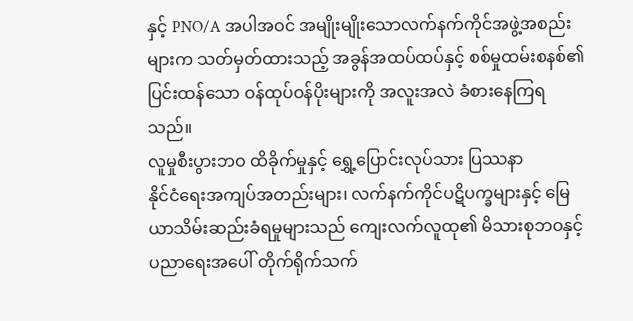နှင့် PNO/A အပါအဝင် အမျိုးမျိုးသောလက်နက်ကိုင်အဖွဲ့အစည်းများက သတ်မှတ်ထားသည့် အခွန်အထပ်ထပ်နှင့် စစ်မှုထမ်းစနစ်၏ ပြင်းထန်သော ဝန်ထုပ်ဝန်ပိုးများကို အလူးအလဲ ခံစားနေကြရသည်။
လူမှုစီးပွားဘဝ ထိခိုက်မှုနှင့် ရွှေ့ပြောင်းလုပ်သား ပြဿနာ
နိုင်ငံရေးအကျပ်အတည်းများ၊ လက်နက်ကိုင်ပဋိပက္ခများနှင့် မြေယာသိမ်းဆည်းခံရမှုများသည် ကျေးလက်လူထု၏ မိသားစုဘဝနှင့် ပညာရေးအပေါ် တိုက်ရိုက်သက်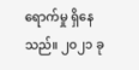ရောက်မှု ရှိနေသည်။ ၂၀၂၁ ခု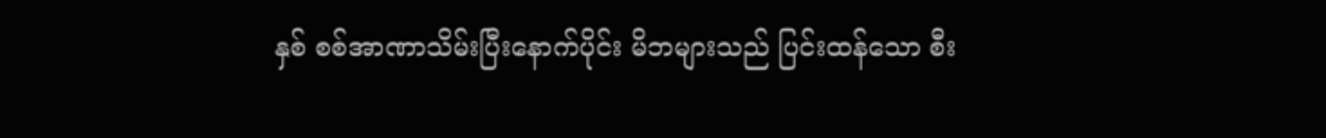နှစ် စစ်အာဏာသိမ်းပြီးနောက်ပိုင်း မိဘများသည် ပြင်းထန်သော စီး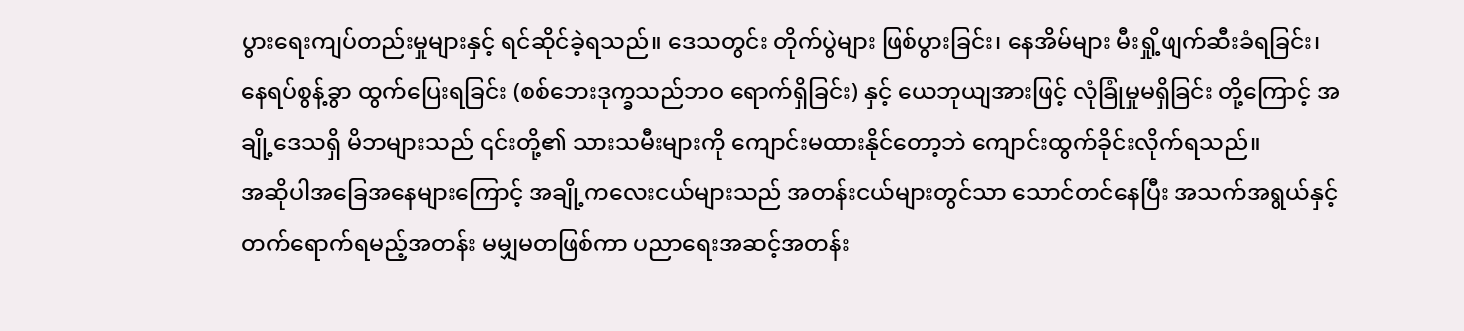ပွားရေးကျပ်တည်းမှုများနှင့် ရင်ဆိုင်ခဲ့ရသည်။ ဒေသတွင်း တိုက်ပွဲများ ဖြစ်ပွားခြင်း၊ နေအိမ်များ မီးရှို့ဖျက်ဆီးခံရခြင်း၊ နေရပ်စွန့်ခွာ ထွက်ပြေးရခြင်း (စစ်ဘေးဒုက္ခသည်ဘဝ ရောက်ရှိခြင်း) နှင့် ယေဘုယျအားဖြင့် လုံခြုံမှုမရှိခြင်း တို့ကြောင့် အချို့ဒေသရှိ မိဘများသည် ၎င်းတို့၏ သားသမီးများကို ကျောင်းမထားနိုင်တော့ဘဲ ကျောင်းထွက်ခိုင်းလိုက်ရသည်။
အဆိုပါအခြေအနေများကြောင့် အချို့ကလေးငယ်များသည် အတန်းငယ်များတွင်သာ သောင်တင်နေပြီး အသက်အရွယ်နှင့် တက်ရောက်ရမည့်အတန်း မမျှမတဖြစ်ကာ ပညာရေးအဆင့်အတန်း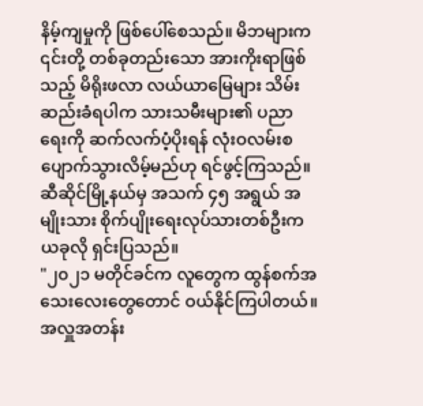နိမ့်ကျမှုကို ဖြစ်ပေါ်စေသည်။ မိဘများက ၎င်းတို့ တစ်ခုတည်းသော အားကိုးရာဖြစ်သည့် မိရိုးဖလာ လယ်ယာမြေများ သိမ်းဆည်းခံရပါက သားသမီးများ၏ ပညာရေးကို ဆက်လက်ပံ့ပိုးရန် လုံးဝလမ်းစပျောက်သွားလိမ့်မည်ဟု ရင်ဖွင့်ကြသည်။
ဆီဆိုင်မြို့နယ်မှ အသက် ၄၅ အရွယ် အမျိုးသား စိုက်ပျိုးရေးလုပ်သားတစ်ဦးက ယခုလို ရှင်းပြသည်။
"၂၀၂၁ မတိုင်ခင်က လူတွေက ထွန်စက်အသေးလေးတွေတောင် ဝယ်နိုင်ကြပါတယ်။ အလှူအတန်း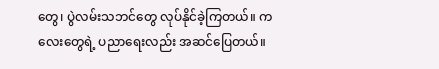တွေ၊ ပွဲလမ်းသဘင်တွေ လုပ်နိုင်ခဲ့ကြတယ်။ ကလေးတွေရဲ့ ပညာရေးလည်း အဆင်ပြေတယ်။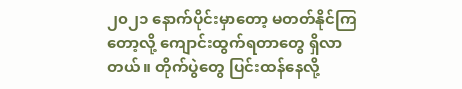၂၀၂၁ နောက်ပိုင်းမှာတော့ မတတ်နိုင်ကြတော့လို့ ကျောင်းထွက်ရတာတွေ ရှိလာတယ်။ တိုက်ပွဲတွေ ပြင်းထန်နေလို့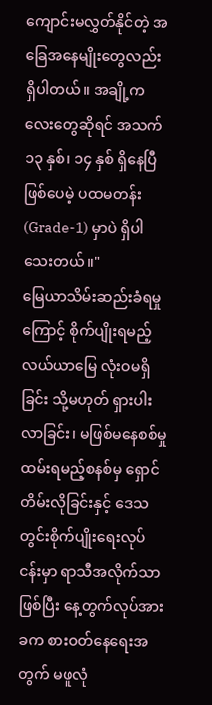ကျောင်းမလွှတ်နိုင်တဲ့ အခြေအနေမျိုးတွေလည်း ရှိပါတယ်။ အချို့ကလေးတွေဆိုရင် အသက် ၁၃ နှစ်၊ ၁၄ နှစ် ရှိနေပြီဖြစ်ပေမဲ့ ပထမတန်း (Grade-1) မှာပဲ ရှိပါသေးတယ်။"
မြေယာသိမ်းဆည်းခံရမှုကြောင့် စိုက်ပျိုးရမည့် လယ်ယာမြေ လုံးဝမရှိခြင်း သို့မဟုတ် ရှားပါးလာခြင်း၊ မဖြစ်မနေစစ်မှုထမ်းရမည့်စနစ်မှ ရှောင်တိမ်းလိုခြင်းနှင့် ဒေသတွင်းစိုက်ပျိုးရေးလုပ်ငန်းမှာ ရာသီအလိုက်သာဖြစ်ပြီး နေ့တွက်လုပ်အားခက စားဝတ်နေရေးအတွက် မဖူလုံ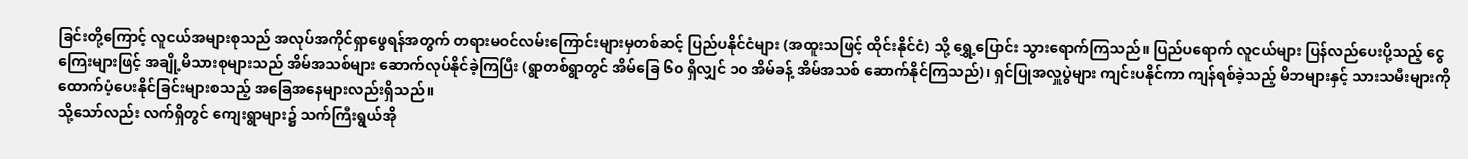ခြင်းတို့ကြောင့် လူငယ်အများစုသည် အလုပ်အကိုင်ရှာဖွေရန်အတွက် တရားမဝင်လမ်းကြောင်းများမှတစ်ဆင့် ပြည်ပနိုင်ငံများ (အထူးသဖြင့် ထိုင်းနိုင်ငံ) သို့ ရွှေ့ပြောင်း သွားရောက်ကြသည်။ ပြည်ပရောက် လူငယ်များ ပြန်လည်ပေးပို့သည့် ငွေကြေးများဖြင့် အချို့မိသားစုများသည် အိမ်အသစ်များ ဆောက်လုပ်နိုင်ခဲ့ကြပြီး (ရွာတစ်ရွာတွင် အိမ်ခြေ ၆၀ ရှိလျှင် ၁၀ အိမ်ခန့် အိမ်အသစ် ဆောက်နိုင်ကြသည်)၊ ရှင်ပြုအလှူပွဲများ ကျင်းပနိုင်ကာ ကျန်ရစ်ခဲ့သည့် မိဘများနှင့် သားသမီးများကို ထောက်ပံ့ပေးနိုင်ခြင်းများစသည့် အခြေအနေများလည်းရှိသည်။
သို့သော်လည်း လက်ရှိတွင် ကျေးရွာများ၌ သက်ကြီးရွယ်အို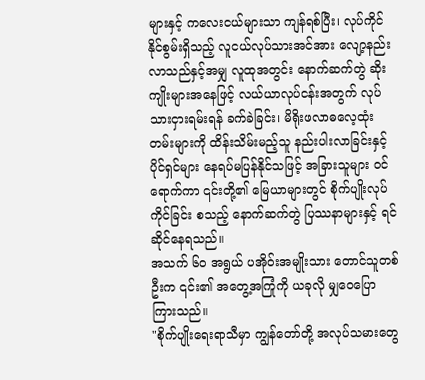များနှင့် ကလေးငယ်များသာ ကျန်ရစ်ပြီး၊ လုပ်ကိုင်နိုင်စွမ်းရှိသည့် လူငယ်လုပ်သားအင်အား လျော့နည်းလာသည်နှင့်အမျှ လူထုအတွင်း နောက်ဆက်တွဲ ဆိုးကျိုးများအနေဖြင့် လယ်ယာလုပ်ငန်းအတွက် လုပ်သားငှားရမ်းရန် ခက်ခဲခြင်း၊ မိရိုးဖလာဓလေ့ထုံးတမ်းများကို ထိန်းသိမ်းမည့်သူ နည်းပါးလာခြင်းနှင့် ပိုင်ရှင်များ နေရပ်မပြန်နိုင်သဖြင့် အခြားသူများ ဝင်ရောက်ကာ ၎င်းတို့၏ မြေယာများတွင် စိုက်ပျိုးလုပ်ကိုင်ခြင်း စသည့် နောက်ဆက်တွဲ ပြဿနာများနှင့် ရင်ဆိုင်နေရသည်။
အသက် ၆၀ အရွယ် ပအိုဝ်းအမျိုးသား တောင်သူတစ်ဦးက ၎င်း၏ အတွေ့အကြုံကို ယခုလို မျှဝေပြောကြားသည်။
"စိုက်ပျိုးရေးရာသီမှာ ကျွန်တော်တို့ အလုပ်သမားတွေ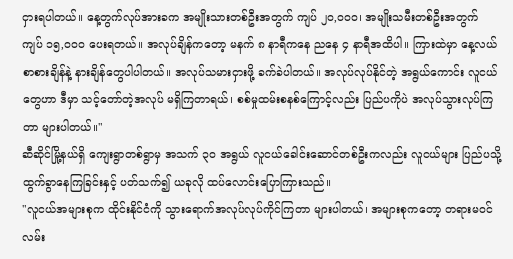ငှားရပါတယ်။ နေ့တွက်လုပ်အားခက အမျိုးသားတစ်ဦးအတွက် ကျပ် ၂၀,၀၀၀၊ အမျိုးသမီးတစ်ဦးအတွက် ကျပ် ၁၅,၀၀၀ ပေးရတယ်။ အလုပ်ချိန်ကတော့ မနက် ၈ နာရီကနေ ညနေ ၄ နာရီအထိပါ။ ကြားထဲမှာ နေ့လယ်စာစားချိန်နဲ့ နားချိန်တွေပါပါတယ်။ အလုပ်သမားငှားဖို့ ခက်ခဲပါတယ်။ အလုပ်လုပ်နိုင်တဲ့ အရွယ်ကောင်း လူငယ်တွေဟာ ဒီမှာ သင့်တော်တဲ့အလုပ် မရှိကြတာရယ်၊ စစ်မှုထမ်းစနစ်ကြောင့်လည်း ပြည်ပကိုပဲ အလုပ်သွားလုပ်ကြတာ များပါတယ်။"
ဆီဆိုင်မြို့နယ်ရှိ ကျေးရွာတစ်ရွာမှ အသက် ၃၀ အရွယ် လူငယ်ခေါင်းဆောင်တစ်ဦးကလည်း လူငယ်များ ပြည်ပသို့ ထွက်ခွာနေကြခြင်းနှင့် ပတ်သက်၍ ယခုလို ထပ်လောင်းပြောကြားသည်။
"လူငယ်အများစုက ထိုင်းနိုင်ငံကို သွားရောက်အလုပ်လုပ်ကိုင်ကြတာ များပါတယ်၊ အများစုကတော့ တရားမဝင် လမ်း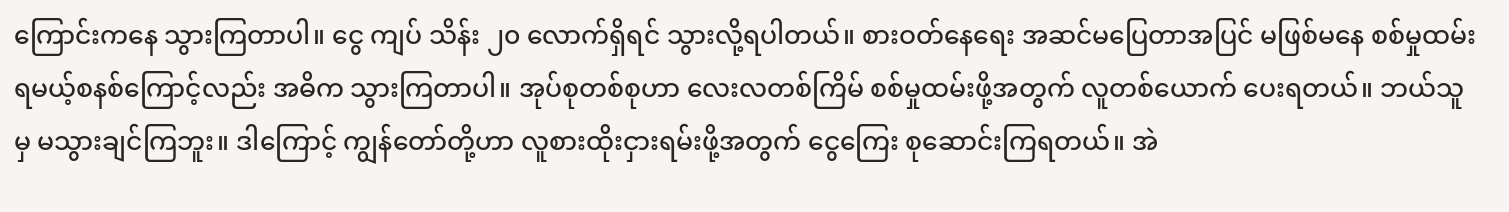ကြောင်းကနေ သွားကြတာပါ။ ငွေ ကျပ် သိန်း ၂၀ လောက်ရှိရင် သွားလို့ရပါတယ်။ စားဝတ်နေရေး အဆင်မပြေတာအပြင် မဖြစ်မနေ စစ်မှုထမ်းရမယ့်စနစ်ကြောင့်လည်း အဓိက သွားကြတာပါ။ အုပ်စုတစ်စုဟာ လေးလတစ်ကြိမ် စစ်မှုထမ်းဖို့အတွက် လူတစ်ယောက် ပေးရတယ်။ ဘယ်သူမှ မသွားချင်ကြဘူး။ ဒါကြောင့် ကျွန်တော်တို့ဟာ လူစားထိုးငှားရမ်းဖို့အတွက် ငွေကြေး စုဆောင်းကြရတယ်။ အဲ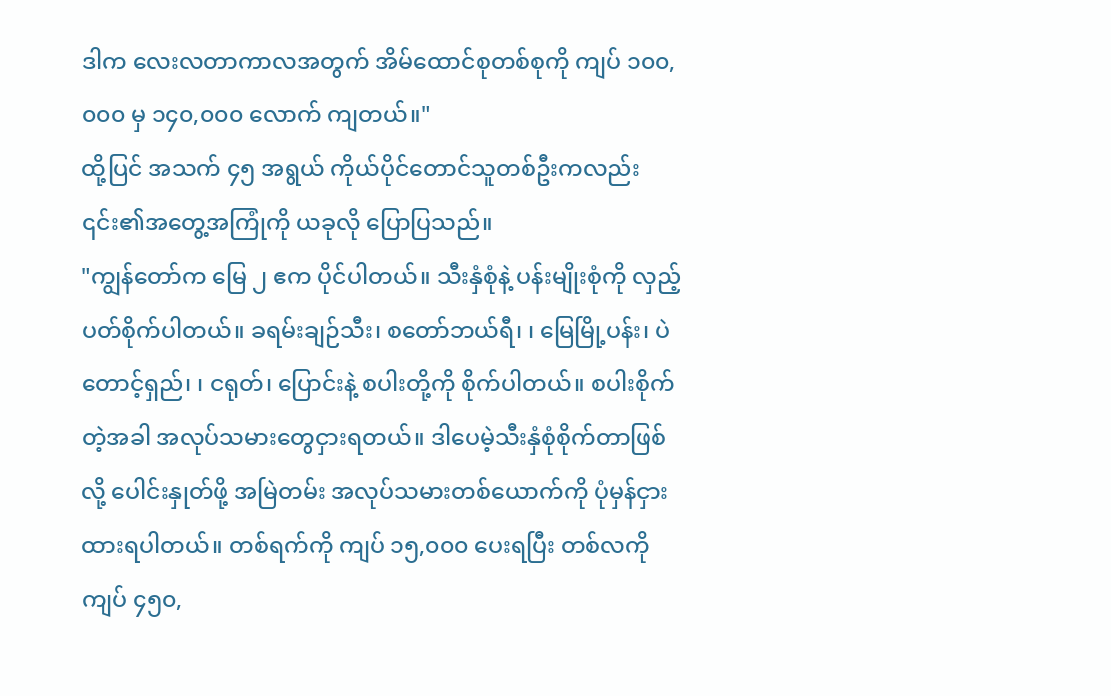ဒါက လေးလတာကာလအတွက် အိမ်ထောင်စုတစ်စုကို ကျပ် ၁၀၀,၀၀၀ မှ ၁၄၀,၀၀၀ လောက် ကျတယ်။"
ထို့ပြင် အသက် ၄၅ အရွယ် ကိုယ်ပိုင်တောင်သူတစ်ဦးကလည်း ၎င်း၏အတွေ့အကြုံကို ယခုလို ပြောပြသည်။
"ကျွန်တော်က မြေ ၂ ဧက ပိုင်ပါတယ်။ သီးနှံစုံနဲ့ ပန်းမျိုးစုံကို လှည့်ပတ်စိုက်ပါတယ်။ ခရမ်းချဉ်သီး၊ စတော်ဘယ်ရီ၊ ၊ မြေမြို့ပန်း၊ ပဲတောင့်ရှည်၊ ၊ ငရုတ်၊ ပြောင်းနဲ့ စပါးတို့ကို စိုက်ပါတယ်။ စပါးစိုက်တဲ့အခါ အလုပ်သမားတွေငှားရတယ်။ ဒါပေမဲ့သီးနှံစုံစိုက်တာဖြစ်လို့ ပေါင်းနှုတ်ဖို့ အမြဲတမ်း အလုပ်သမားတစ်ယောက်ကို ပုံမှန်ငှားထားရပါတယ်။ တစ်ရက်ကို ကျပ် ၁၅,၀၀၀ ပေးရပြီး တစ်လကို ကျပ် ၄၅၀,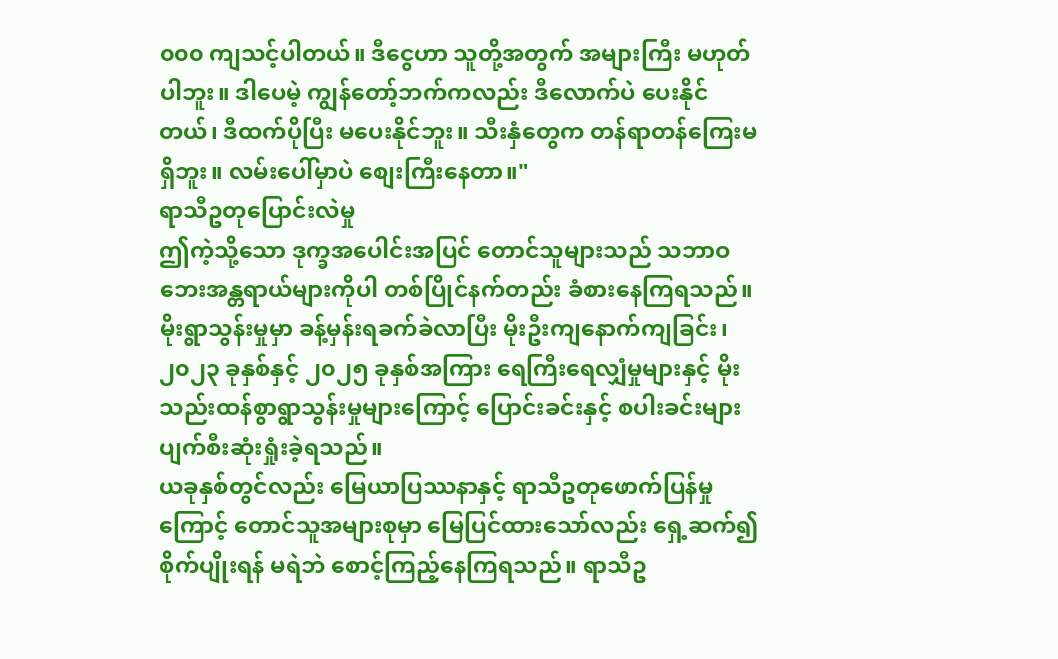၀၀၀ ကျသင့်ပါတယ်။ ဒီငွေဟာ သူတို့အတွက် အများကြီး မဟုတ်ပါဘူး။ ဒါပေမဲ့ ကျွန်တော့်ဘက်ကလည်း ဒီလောက်ပဲ ပေးနိုင်တယ်၊ ဒီထက်ပိုပြီး မပေးနိုင်ဘူး။ သီးနှံတွေက တန်ရာတန်ကြေးမရှိဘူး။ လမ်းပေါ်မှာပဲ စျေးကြီးနေတာ။"
ရာသီဥတုပြောင်းလဲမှု
ဤကဲ့သို့သော ဒုက္ခအပေါင်းအပြင် တောင်သူများသည် သဘာဝဘေးအန္တရာယ်များကိုပါ တစ်ပြိုင်နက်တည်း ခံစားနေကြရသည်။ မိုးရွာသွန်းမှုမှာ ခန့်မှန်းရခက်ခဲလာပြီး မိုးဦးကျနောက်ကျခြင်း၊ ၂၀၂၃ ခုနှစ်နှင့် ၂၀၂၅ ခုနှစ်အကြား ရေကြီးရေလျှံမှုများနှင့် မိုးသည်းထန်စွာရွာသွန်းမှုများကြောင့် ပြောင်းခင်းနှင့် စပါးခင်းများ ပျက်စီးဆုံးရှုံးခဲ့ရသည်။
ယခုနှစ်တွင်လည်း မြေယာပြဿနာနှင့် ရာသီဥတုဖောက်ပြန်မှုကြောင့် တောင်သူအများစုမှာ မြေပြင်ထားသော်လည်း ရှေ့ဆက်၍ စိုက်ပျိုးရန် မရဲဘဲ စောင့်ကြည့်နေကြရသည်။ ရာသီဥ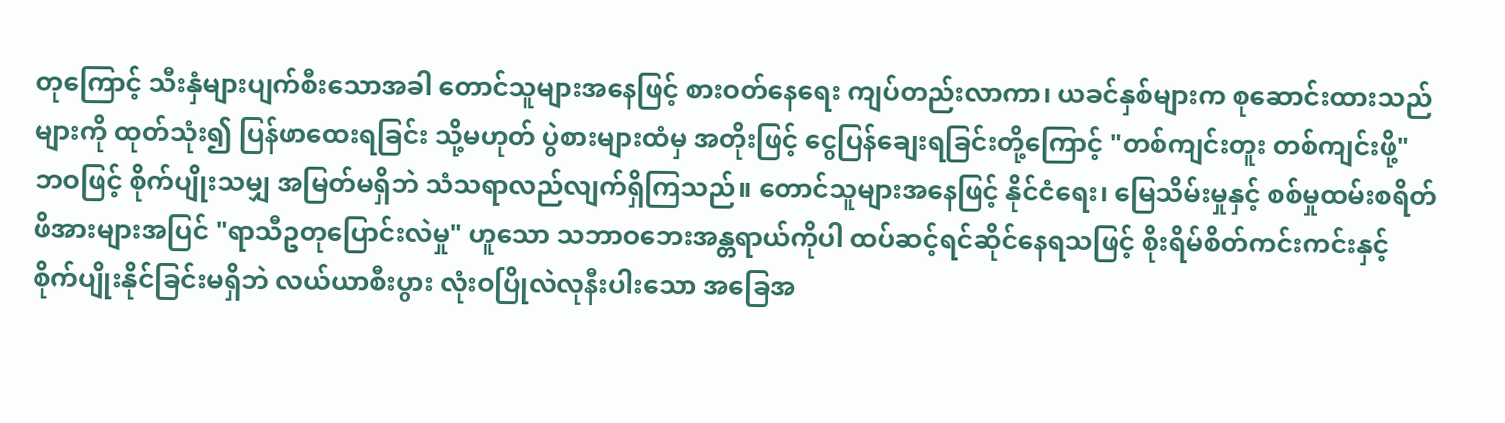တုကြောင့် သီးနှံများပျက်စီးသောအခါ တောင်သူများအနေဖြင့် စားဝတ်နေရေး ကျပ်တည်းလာကာ၊ ယခင်နှစ်များက စုဆောင်းထားသည်များကို ထုတ်သုံး၍ ပြန်ဖာထေးရခြင်း သို့မဟုတ် ပွဲစားများထံမှ အတိုးဖြင့် ငွေပြန်ချေးရခြင်းတို့ကြောင့် "တစ်ကျင်းတူး တစ်ကျင်းဖို့" ဘဝဖြင့် စိုက်ပျိုးသမျှ အမြတ်မရှိဘဲ သံသရာလည်လျက်ရှိကြသည်။ တောင်သူများအနေဖြင့် နိုင်ငံရေး၊ မြေသိမ်းမှုနှင့် စစ်မှုထမ်းစရိတ် ဖိအားများအပြင် "ရာသီဥတုပြောင်းလဲမှု" ဟူသော သဘာဝဘေးအန္တရာယ်ကိုပါ ထပ်ဆင့်ရင်ဆိုင်နေရသဖြင့် စိုးရိမ်စိတ်ကင်းကင်းနှင့် စိုက်ပျိုးနိုင်ခြင်းမရှိဘဲ လယ်ယာစီးပွား လုံးဝပြိုလဲလုနီးပါးသော အခြေအ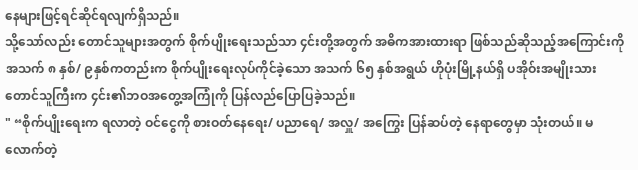နေများဖြင့်ရင်ဆိုင်ရလျက်ရှိသည်။
သို့သော်လည်း တောင်သူများအတွက် စိုက်ပျိုးရေးသည်သာ ၄င်းတို့အတွက် အဓိကအားထားရာ ဖြစ်သည်ဆိုသည့်အကြောင်းကို အသက် ၈ နှစ်/ ၉နှစ်ကတည်းက စိုက်ပျိုးရေးလုပ်ကိုင်ခဲ့သော အသက် ၆၅ နှစ်အရွယ် ဟိုပုံးမြို့နယ်ရှိ ပအိုဝ်းအမျိုးသားတောင်သူကြီးက ၄င်း၏ဘဝအတွေ့အကြုံကို ပြန်လည်ပြောပြခဲ့သည်။
" “စိုက်ပျိုးရေးက ရလာတဲ့ ဝင်ငွေကို စားဝတ်နေရေး/ ပညာရေ/ အလှူ/ အကြွေး ပြန်ဆပ်တဲ့ နေရာတွေမှာ သုံးတယ်။ မလောက်တဲ့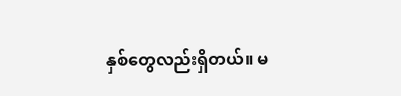နှစ်တွေလည်းရှိတယ်။ မ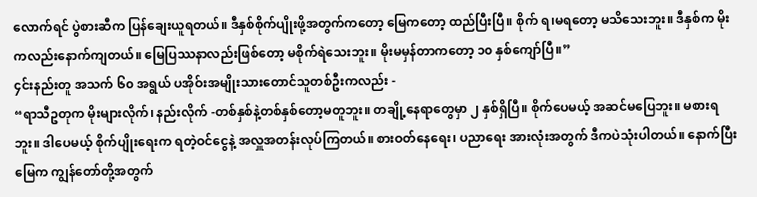လောက်ရင် ပွဲစားဆီက ပြန်ချေးယူရတယ်။ ဒီနှစ်စိုက်ပျိုးဖို့အတွက်ကတော့ မြေကတော့ ထည်ပြီးပြီ။ စိုက် ရ၊မရတော့ မသိသေးဘူး။ ဒီနှစ်က မိုးကလည်းနောက်ကျတယ်။ မြေပြဿနာလည်းဖြစ်တော့ မစိုက်ရဲသေးဘူး။ မိုးမမှန်တာကတော့ ၁၀ နှစ်ကျော်ပြီ။”
၄င်းနည်းတူ အသက် ၆၀ အရွယ် ပအိုဝ်းအမျိုးသားတောင်သူတစ်ဦးကလည်း -
“ရာသီဥတုက မိုးများလိုက်၊ နည်းလိုက် -တစ်နှစ်နဲ့တစ်နှစ်တော့မတူဘူး။ တချို့နေရာတွေမှာ ၂ နှစ်ရှိပြီ။ စိုက်ပေမယ့် အဆင်မပြေဘူး။ မစားရဘူး။ ဒါပေမယ့် စိုက်ပျိုးရေးက ရတဲ့ဝင်ငွေနဲ့ အလှူအတန်းလုပ်ကြတယ်။ စားဝတ်နေရေး၊ ပညာရေး အားလုံးအတွက် ဒီကပဲသုံးပါတယ်။ နောက်ပြီးမြေက ကျွန်တော်တို့အတွက်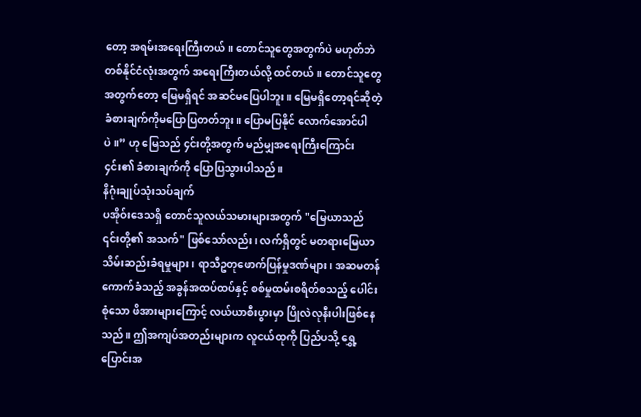တော့ အရမ်းအရေးကြီးတယ်။ တောင်သူတွေအတွက်ပဲ မဟုတ်ဘဲ တစ်နိုင်ငံလုံးအတွက် အရေးကြီးတယ်လို့ ထင်တယ်။ တောင်သူတွေအတွက်တော့ မြေမရှိရင် အဆင်မပြေပါဘူး။ မြေမရှိတော့ရင်ဆိုတဲ့ ခံစားချက်ကိုမပြောပြတတ်ဘူး။ ပြောမပြနိုင် လောက်အောင်ပါပဲ။” ဟု မြေသည် ၄င်းတို့အတွက် မည်မျှအရေးကြီးကြောင်း ၄င်း၏ ခံစားချက်ကို ပြောပြသွားပါသည်။
နိဂုံးချုပ်သုံးသပ်ချက်
ပအိုဝ်းဒေသရှိ တောင်သူလယ်သမားများအတွက် "မြေယာသည် ၎င်းတို့၏ အသက်" ဖြစ်သော်လည်း၊ လက်ရှိတွင် မတရားမြေယာသိမ်းဆည်းခံရမှုများ၊ ရာသီဥတုဖောက်ပြန်မှုဒဏ်များ၊ အဆမတန် ကောက်ခံသည့် အခွန်အထပ်ထပ်နှင့် စစ်မှုထမ်းစရိတ်စသည့် ပေါင်းစုံသော ဖိအားများကြောင့် လယ်ယာစီးပွားမှာ ပြိုလဲလုနီးပါးဖြစ်နေသည်။ ဤအကျပ်အတည်းများက လူငယ်ထုကို ပြည်ပသို့ ရွှေ့ပြောင်းအ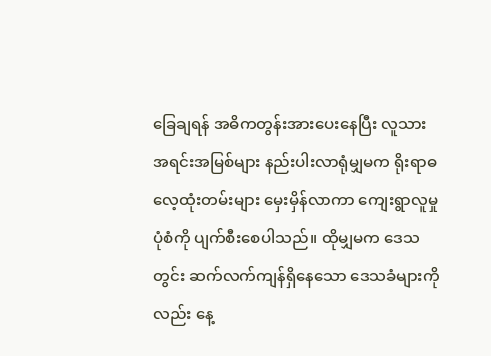ခြေချရန် အဓိကတွန်းအားပေးနေပြီး လူသားအရင်းအမြစ်များ နည်းပါးလာရုံမျှမက ရိုးရာဓလေ့ထုံးတမ်းများ မှေးမှိန်လာကာ ကျေးရွာလူမှုပုံစံကို ပျက်စီးစေပါသည်။ ထိုမျှမက ဒေသတွင်း ဆက်လက်ကျန်ရှိနေသော ဒေသခံများကိုလည်း နေ့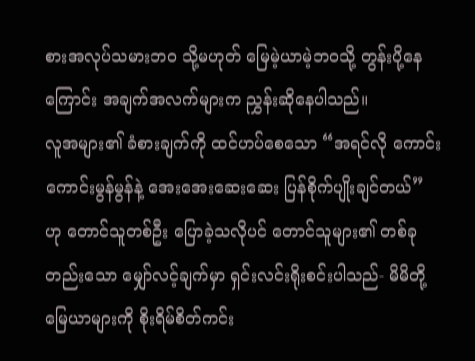စားအလုပ်သမားဘဝ သို့မဟုတ် မြေမဲ့ယာမဲ့ဘဝသို့ တွန်းပို့နေကြောင်း အချက်အလက်များက ညွှန်းဆိုနေပါသည်။
လူအများ၏ ခံစားချက်ကို ထင်ဟပ်စေသော “အရင်လို ကောင်းကောင်းမွန်မွန်နဲ့ အေးအေးဆေးဆေး ပြန်စိုက်ပျိုးချင်တယ်” ဟု တောင်သူတစ်ဦး ပြောခဲ့သလိုပင် တောင်သူများ၏ တစ်ခုတည်းသော မျှော်လင့်ချက်မှာ ရှင်းလင်းရိုးစင်းပါသည်- မိမိတို့ မြေယာများကို စိုးရိမ်စိတ်ကင်း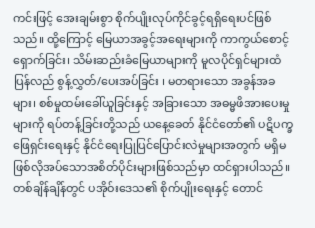ကင်းဖြင့် အေးချမ်းစွာ စိုက်ပျိုးလုပ်ကိုင်ခွင့်ရရှိရေးပင်ဖြစ်သည်။ ထို့ကြောင့် မြေယာအခွင့်အရေးများကို ကာကွယ်စောင့်ရှောက်ခြင်း၊ သိမ်းဆည်းခံမြေယာများကို မူလပိုင်ရှင်များထံ ပြန်လည် စွန့်လွှတ်/ပေးအပ်ခြင်း ၊ မတရားသော အခွန်အခများ၊ စစ်မှုထမ်းခေါ်ယူခြင်းနှင့် အခြားသော အဓမ္မဖိအားပေးမှုများကို ရပ်တန့်ခြင်းတို့သည် ယနေ့ခေတ် နိုင်ငံတော်၏ ပဋိပက္ခဖြေရှင်းရေးနှင့် နိုင်ငံရေးပြုပြင်ပြောင်းလဲမှုများအတွက် မရှိမဖြစ်လိုအပ်သောအစိတ်ပိုင်းများဖြစ်သည်မှာ ထင်ရှားပါသည်။
တစ်ချိန်ချိန်တွင် ပအိုဝ်းဒေသ၏ စိုက်ပျိုးရေးနှင့် တောင်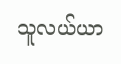သူလယ်ယာ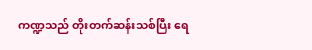ကဏ္ဍသည် တိုးတက်ဆန်းသစ်ပြီး ရေ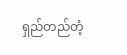ရှည်တည်တံ့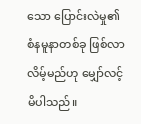သော ပြောင်းလဲမှု၏ စံနမူနာတစ်ခု ဖြစ်လာလိမ့်မည်ဟု မျှော်လင့်မိပါသည်။